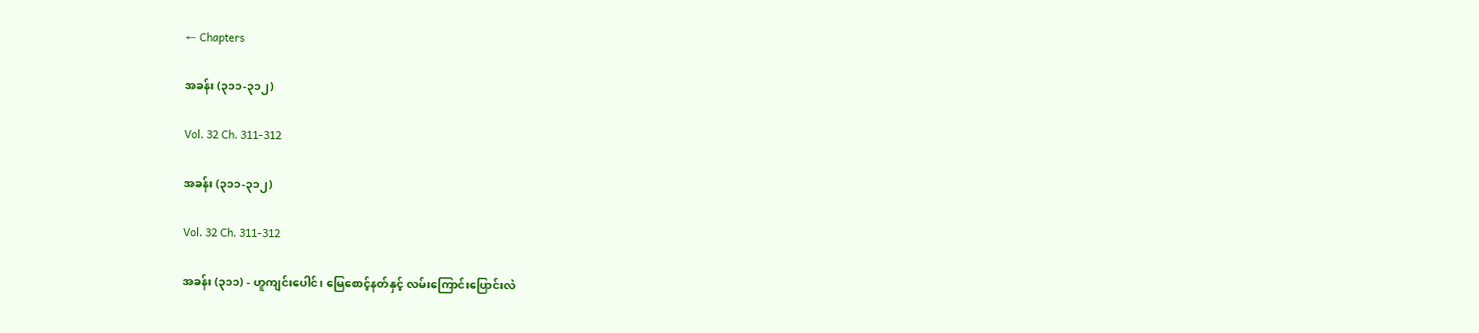← Chapters

အခန်း (၃၁၁-၃၁၂)

Vol. 32 Ch. 311-312

အခန်း (၃၁၁-၃၁၂)

Vol. 32 Ch. 311-312

အခန်း (၃၁၁) - ဟူကျင်းပေါင်၊ မြေစောင့်နတ်နှင့် လမ်းကြောင်းပြောင်းလဲ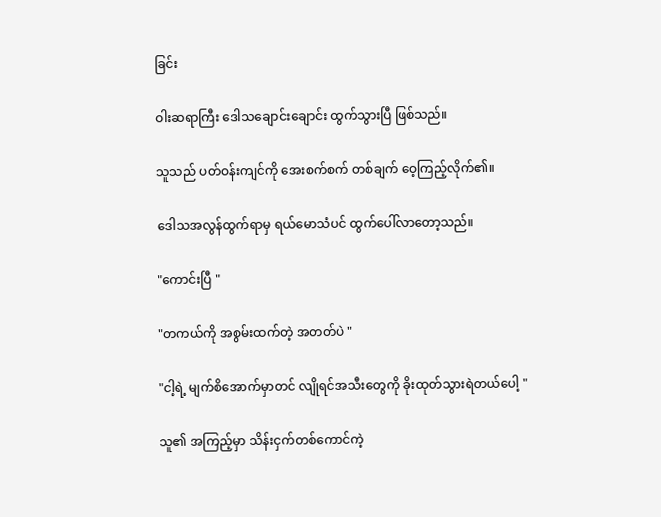ခြင်း

ဝါးဆရာကြီး ဒေါသချောင်းချောင်း ထွက်သွားပြီ ဖြစ်သည်။

သူသည် ပတ်ဝန်းကျင်ကို အေးစက်စက် တစ်ချက် ဝေ့ကြည့်လိုက်၏။

ဒေါသအလွန်ထွက်ရာမှ ရယ်မောသံပင် ထွက်ပေါ်လာတော့သည်။

"ကောင်းပြီ "

"တကယ်ကို အစွမ်းထက်တဲ့ အတတ်ပဲ "

"ငါ့ရဲ့ မျက်စိအောက်မှာတင် လျိုရင်အသီးတွေကို ခိုးထုတ်သွားရဲတယ်ပေါ့ "

သူ၏ အကြည့်မှာ သိန်းငှက်တစ်ကောင်ကဲ့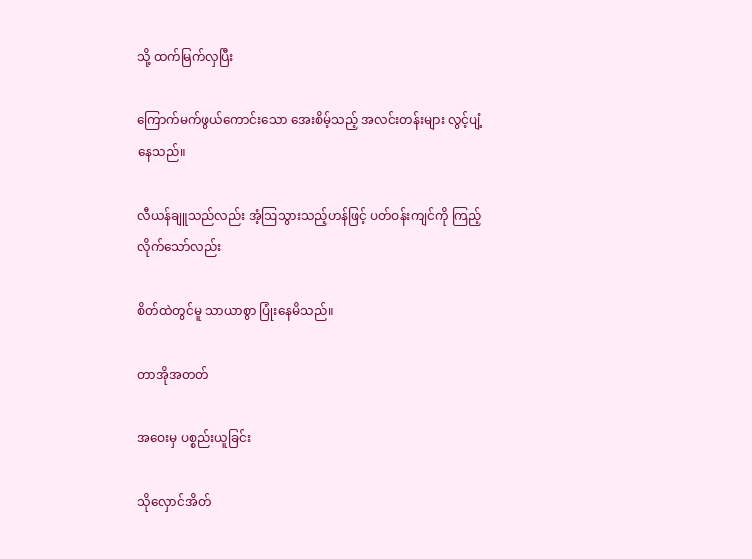သို့ ထက်မြက်လှပြီး

ကြောက်မက်ဖွယ်ကောင်းသော အေးစိမ့်သည့် အလင်းတန်းများ လွင့်ပျံ့နေသည်။

လီယန်ချူသည်လည်း အံ့ဩသွားသည့်ဟန်ဖြင့် ပတ်ဝန်းကျင်ကို ကြည့်လိုက်သော်လည်း

စိတ်ထဲတွင်မူ သာယာစွာ ပြုံးနေမိသည်။

တာအိုအတတ်

အဝေးမှ ပစ္စည်းယူခြင်း

သိုလှောင်အိတ်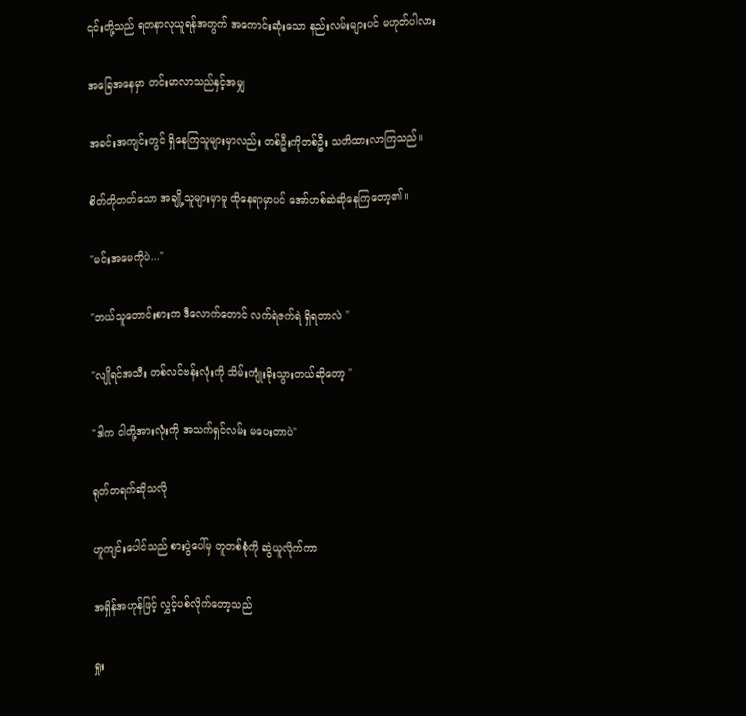၎င်းတို့သည် ရတနာလုယူရန်အတွက် အကောင်းဆုံးသော နည်းလမ်းများပင် မဟုတ်ပါလား

အခြေအနေမှာ တင်းမာလာသည်နှင့်အမျှ

အခင်းအကျင်းတွင် ရှိနေကြသူများမှာလည်း တစ်ဦးကိုတစ်ဦး သတိထားလာကြသည်။

စိတ်တိုတတ်သော အချို့သူများမှာမူ ထိုနေရာမှာပင် အော်ဟစ်ဆဲဆိုနေကြတော့၏။

"မင်းအမေကိုပဲ..."

"ဘယ်သူတောင်းစားက ဒီလောက်တောင် လက်ရဲဇက်ရဲ ရှိရတာလဲ "

"လျိုရင်အသီး တစ်လင်ဗန်းလုံးကို သိမ်းကျုံးခိုးသွားတယ်ဆိုတော့ "

"ဒါက ငါတို့အားလုံးကို အသက်ရှင်လမ်း မပေးတာပဲ"

ရုတ်တရက်ဆိုသလို

ဟူကျင်းပေါင်သည် စားပွဲပေါ်မှ တူတစ်စုံကို ဆွဲယူလိုက်ကာ

အရှိန်အဟုန်ဖြင့် လွှင့်ပစ်လိုက်တော့သည်

ရှုး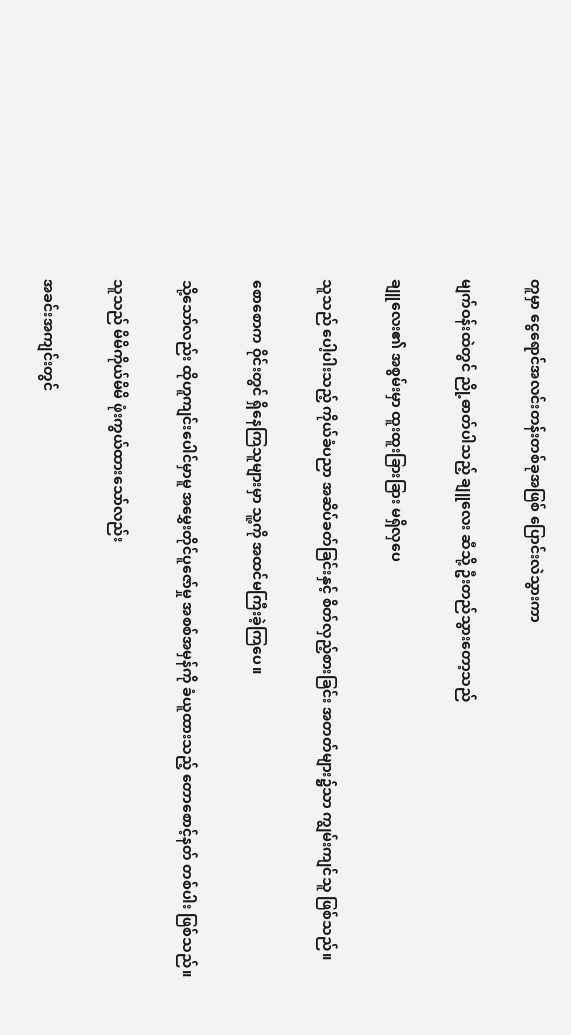တူမှာ ငွေရောင်အလင်းတန်းတစ်ခုအဖြစ် ပြောင်းလဲသွားကာ

မျက်ဝန်းထဲတွင် ညို့ဓာတ်ပါသည့် ချူလေး ဆီသို့ ဦးတည်သွားတော့သည်

ချူလေး၏ အစွမ်းမှာ ထူးထူးခြားခြား မရှိလှပေ

သူသည် ပေါ့ပါးသည့် ကိုယ်ခံပညာ အဆိပ်ခတ်ခြင်းနှင့် စိတ်လှည့်စားခြင်း အတတ်များ၌သာ ကျွမ်းကျင်သူ ဖြစ်သည်။

စောစောက ဝိုင်းတွင် ရှိနေကြသူများမှာ သူ့ကို အထင်မကြီးခဲ့ကြပေ။

သို့သော်လည်း ထိုဟူကျင်းပေါင်မှာမူ အမွှေးတိုင်ပူဇော်မှု အစစ်အမှန်ကို ခံယူထားသည့် တောစောင့်နတ် တစ်ပါး ဖြစ်သည်။

သူသည် မိမိကိုယ်မိမိ ဖုံးကွယ်ထားသော်လည်း

အခင်းအကျင်းတွင်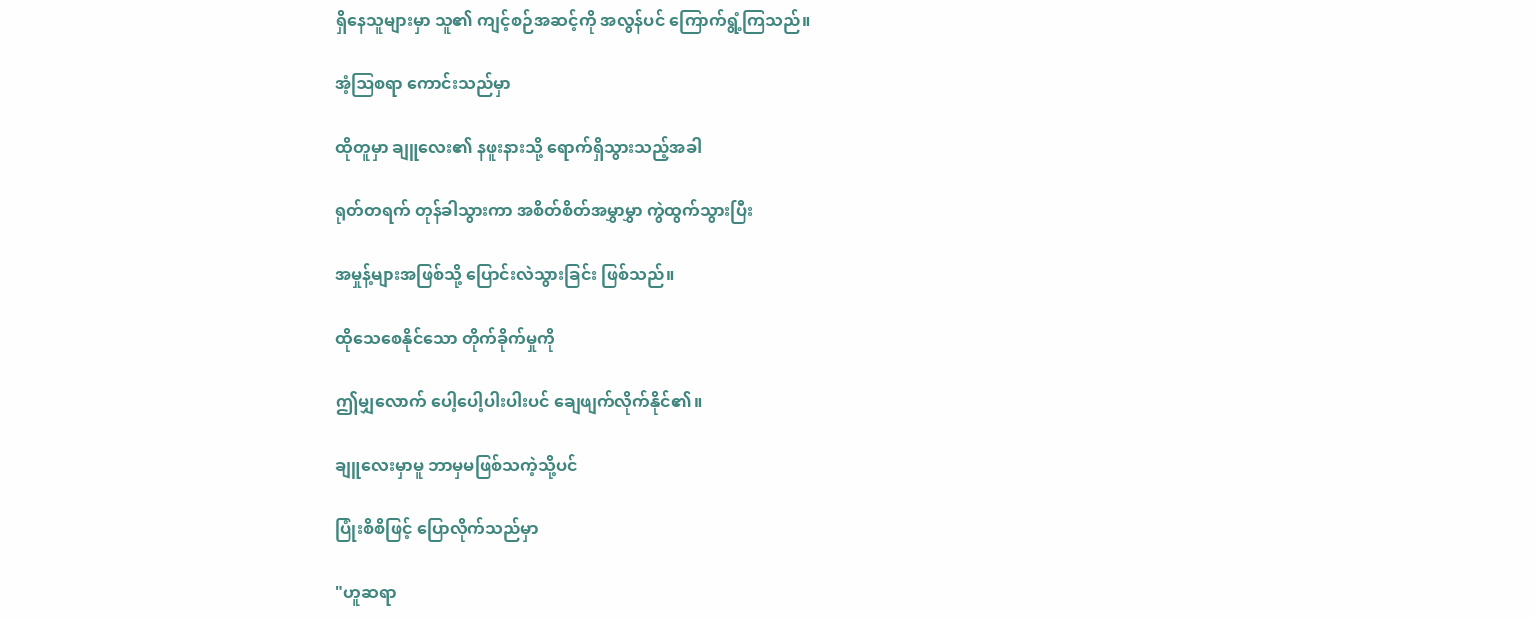ရှိနေသူများမှာ သူ၏ ကျင့်စဉ်အဆင့်ကို အလွန်ပင် ကြောက်ရွံ့ကြသည်။

အံ့ဩစရာ ကောင်းသည်မှာ

ထိုတူမှာ ချူလေး၏ နဖူးနားသို့ ရောက်ရှိသွားသည့်အခါ

ရုတ်တရက် တုန်ခါသွားကာ အစိတ်စိတ်အမွှာမွှာ ကွဲထွက်သွားပြီး

အမှုန့်များအဖြစ်သို့ ပြောင်းလဲသွားခြင်း ဖြစ်သည်။

ထိုသေစေနိုင်သော တိုက်ခိုက်မှုကို

ဤမျှလောက် ပေါ့ပေါ့ပါးပါးပင် ချေဖျက်လိုက်နိုင်၏။

ချူလေးမှာမူ ဘာမှမဖြစ်သကဲ့သို့ပင်

ပြုံးစိစိဖြင့် ပြောလိုက်သည်မှာ

"ဟူဆရာ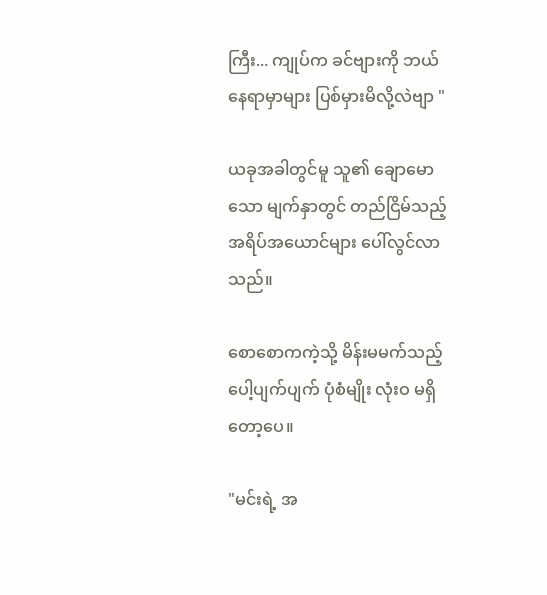ကြီး... ကျုပ်က ခင်ဗျားကို ဘယ်နေရာမှာများ ပြစ်မှားမိလို့လဲဗျာ "

ယခုအခါတွင်မူ သူ၏ ချောမောသော မျက်နှာတွင် တည်ငြိမ်သည့် အရိပ်အယောင်များ ပေါ်လွင်လာသည်။

စောစောကကဲ့သို့ မိန်းမမက်သည့် ပေါ့ပျက်ပျက် ပုံစံမျိုး လုံးဝ မရှိတော့ပေ။

"မင်းရဲ့ အ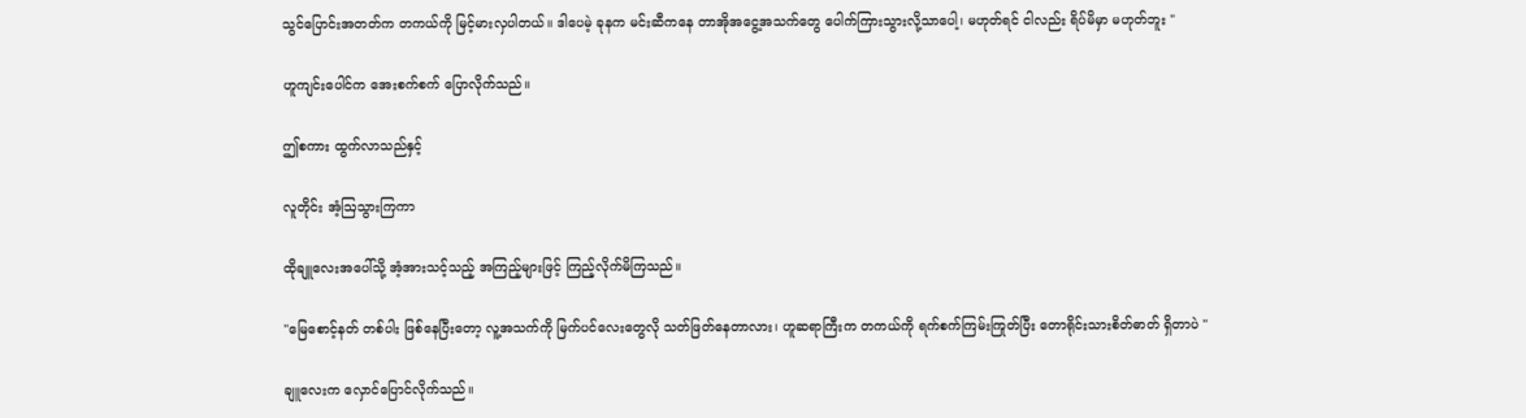သွင်ပြောင်းအတတ်က တကယ်ကို မြင့်မားလှပါတယ်။ ဒါပေမဲ့ ခုနက မင်းဆီကနေ တာအိုအငွေ့အသက်တွေ ပေါက်ကြားသွားလို့သာပေါ့၊ မဟုတ်ရင် ငါလည်း ရိပ်မိမှာ မဟုတ်ဘူး "

ဟူကျင်းပေါင်က အေးစက်စက် ပြောလိုက်သည်။

ဤစကား ထွက်လာသည်နှင့်

လူတိုင်း အံ့ဩသွားကြကာ

ထိုချူလေးအပေါ်သို့ အံ့အားသင့်သည့် အကြည့်များဖြင့် ကြည့်လိုက်မိကြသည်။

"မြေစောင့်နတ် တစ်ပါး ဖြစ်နေပြီးတော့ လူ့အသက်ကို မြက်ပင်လေးတွေလို သတ်ဖြတ်နေတာလား၊ ဟူဆရာကြီးက တကယ်ကို ရက်စက်ကြမ်းကြုတ်ပြီး တောရိုင်းသားစိတ်ဓာတ် ရှိတာပဲ "

ချူလေးက လှောင်ပြောင်လိုက်သည်။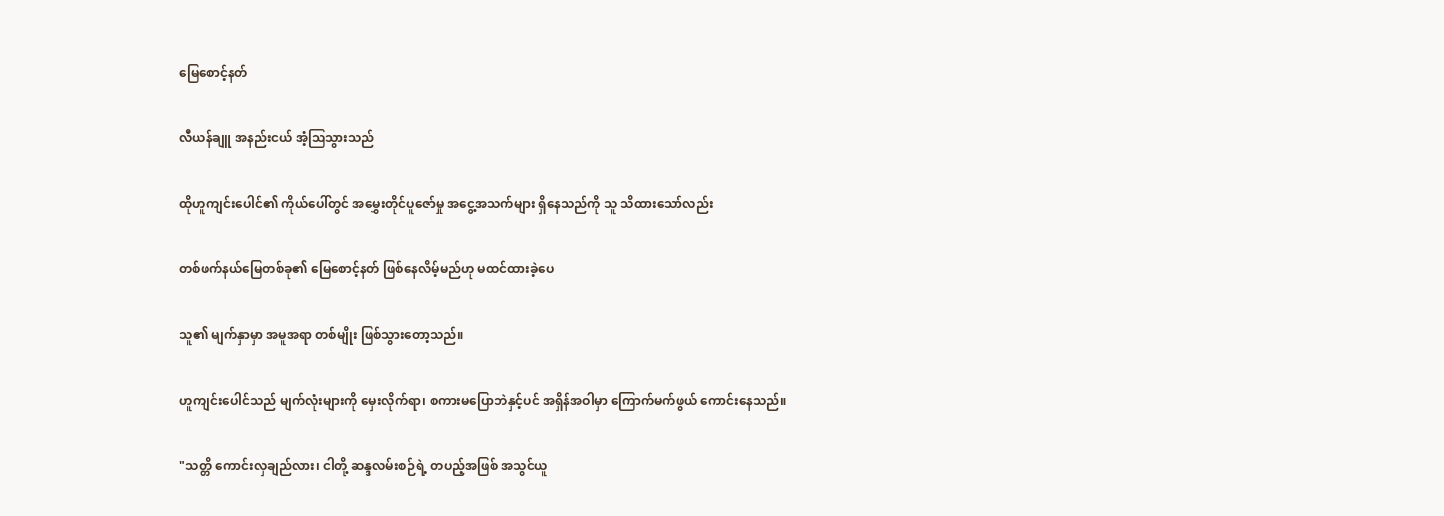မြေစောင့်နတ်

လီယန်ချူ အနည်းငယ် အံ့ဩသွားသည်

ထိုဟူကျင်းပေါင်၏ ကိုယ်ပေါ်တွင် အမွှေးတိုင်ပူဇော်မှု အငွေ့အသက်များ ရှိနေသည်ကို သူ သိထားသော်လည်း

တစ်ဖက်နယ်မြေတစ်ခု၏ မြေစောင့်နတ် ဖြစ်နေလိမ့်မည်ဟု မထင်ထားခဲ့ပေ

သူ၏ မျက်နှာမှာ အမူအရာ တစ်မျိုး ဖြစ်သွားတော့သည်။

ဟူကျင်းပေါင်သည် မျက်လုံးများကို မှေးလိုက်ရာ၊ စကားမပြောဘဲနှင့်ပင် အရှိန်အဝါမှာ ကြောက်မက်ဖွယ် ကောင်းနေသည်။

"သတ္တိ ကောင်းလှချည်လား၊ ငါတို့ ဆန္ဒလမ်းစဉ်ရဲ့ တပည့်အဖြစ် အသွင်ယူ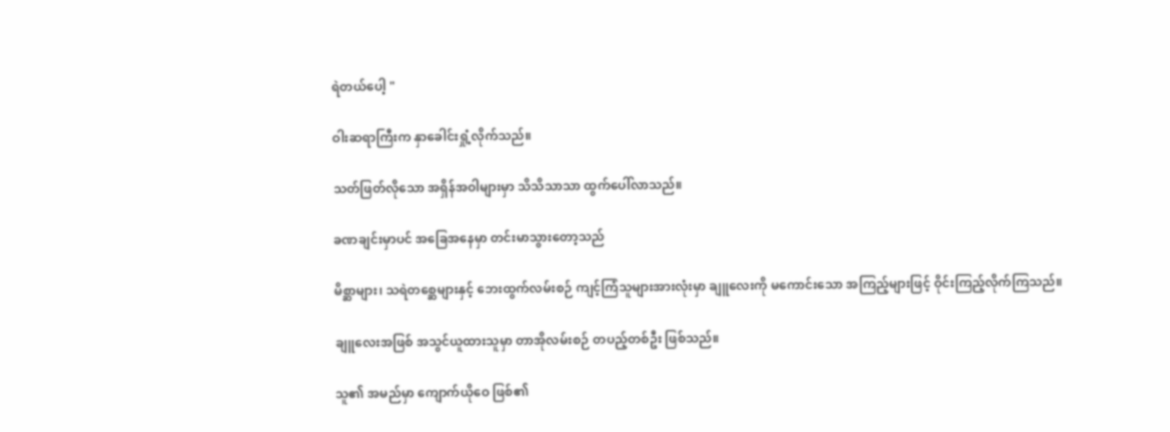ရဲတယ်ပေါ့ "

ဝါးဆရာကြီးက နှာခေါင်းရှုံ့လိုက်သည်။

သတ်ဖြတ်လိုသော အရှိန်အဝါများမှာ သိသိသာသာ ထွက်ပေါ်လာသည်။

ခဏချင်းမှာပင် အခြေအနေမှာ တင်းမာသွားတော့သည်

မိစ္ဆာများ၊ သရဲတစ္ဆေများနှင့် ဘေးထွက်လမ်းစဉ် ကျင့်ကြံသူများအားလုံးမှာ ချူလေးကို မကောင်းသော အကြည့်များဖြင့် ဝိုင်းကြည့်လိုက်ကြသည်။

ချူလေးအဖြစ် အသွင်ယူထားသူမှာ တာအိုလမ်းစဉ် တပည့်တစ်ဦး ဖြစ်သည်။

သူ၏ အမည်မှာ ကျောက်ယိုဝေ ဖြစ်၏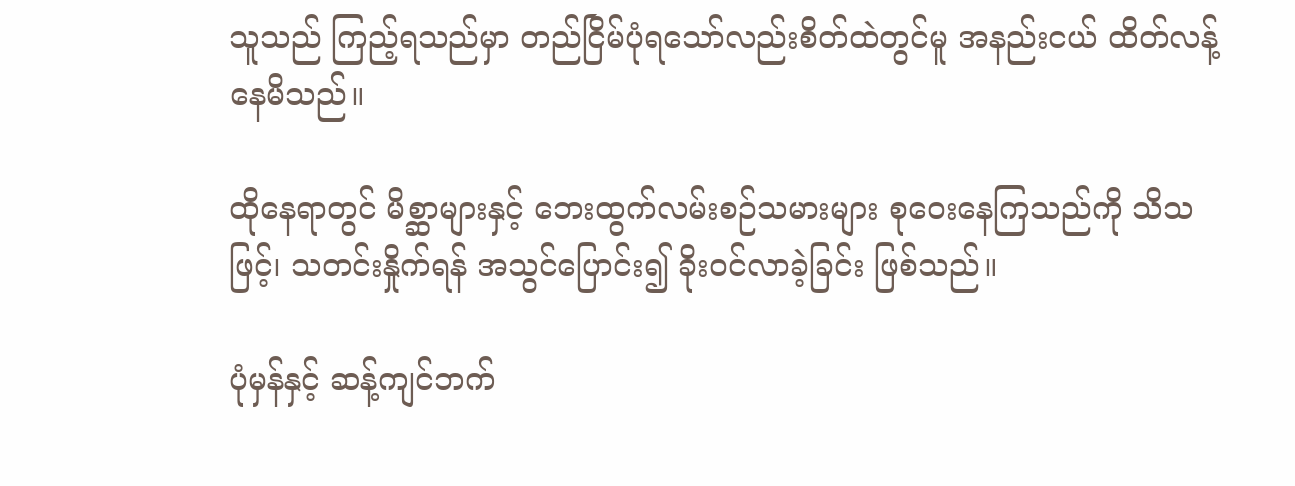သူသည် ကြည့်ရသည်မှာ တည်ငြိမ်ပုံရသော်လည်းစိတ်ထဲတွင်မူ အနည်းငယ် ထိတ်လန့်နေမိသည်။

ထိုနေရာတွင် မိစ္ဆာများနှင့် ဘေးထွက်လမ်းစဉ်သမားများ စုဝေးနေကြသည်ကို သိသဖြင့်၊ သတင်းနှိုက်ရန် အသွင်ပြောင်း၍ ခိုးဝင်လာခဲ့ခြင်း ဖြစ်သည်။

ပုံမှန်နှင့် ဆန့်ကျင်ဘက်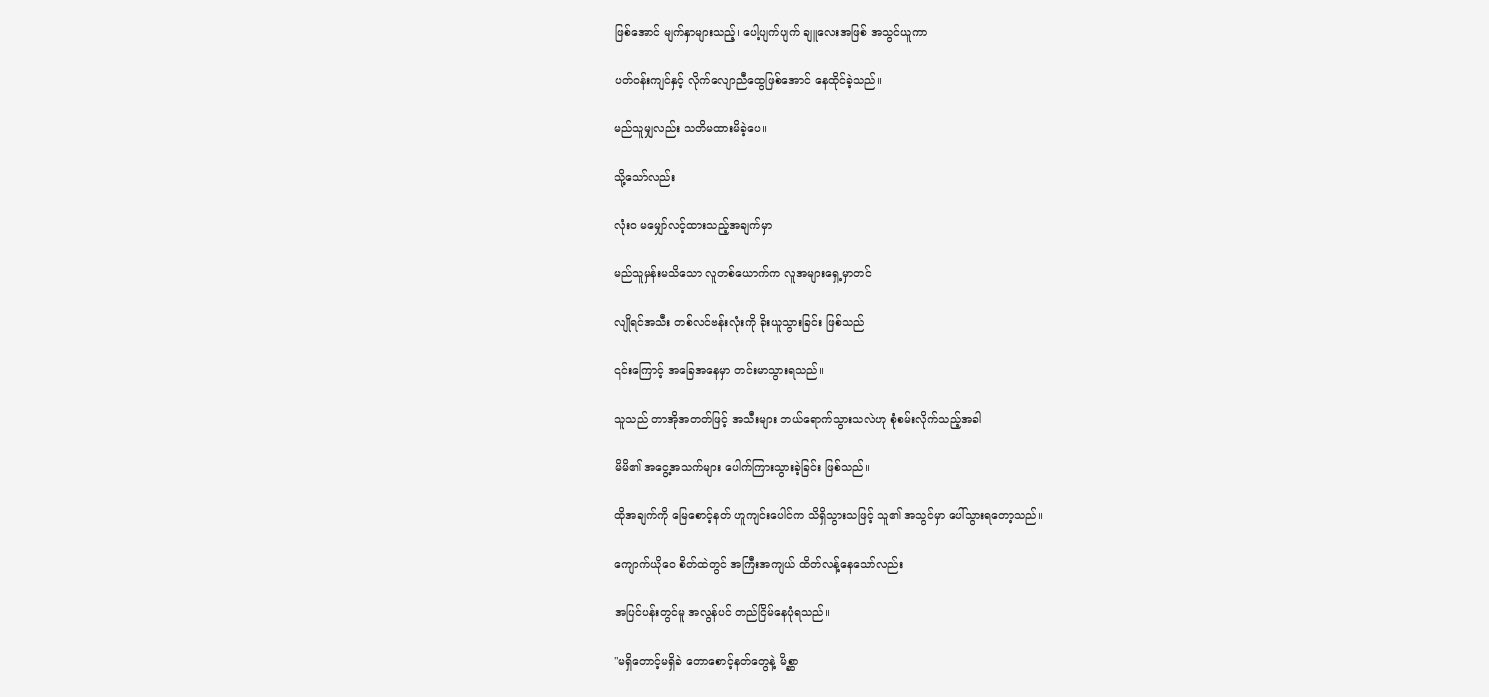ဖြစ်အောင် မျက်နှာများသည့်၊ ပေါ့ပျက်ပျက် ချူလေးအဖြစ် အသွင်ယူကာ

ပတ်ဝန်းကျင်နှင့် လိုက်လျောညီထွေဖြစ်အောင် နေထိုင်ခဲ့သည်။

မည်သူမျှလည်း သတိမထားမိခဲ့ပေ။

သို့သော်လည်း

လုံးဝ မမျှော်လင့်ထားသည့်အချက်မှာ

မည်သူမှန်းမသိသော လူတစ်ယောက်က လူအများရှေ့မှာတင်

လျိုရင်အသီး တစ်လင်ဗန်းလုံးကို ခိုးယူသွားခြင်း ဖြစ်သည်

၎င်းကြောင့် အခြေအနေမှာ တင်းမာသွားရသည်။

သူသည် တာအိုအတတ်ဖြင့် အသီးများ ဘယ်ရောက်သွားသလဲဟု စုံစမ်းလိုက်သည့်အခါ

မိမိ၏ အငွေ့အသက်များ ပေါက်ကြားသွားခဲ့ခြင်း ဖြစ်သည်။

ထိုအချက်ကို မြေစောင့်နတ် ဟူကျင်းပေါင်က သိရှိသွားသဖြင့် သူ၏ အသွင်မှာ ပေါ်သွားရတော့သည်။

ကျောက်ယိုဝေ စိတ်ထဲတွင် အကြီးအကျယ် ထိတ်လန့်နေသော်လည်း

အပြင်ပန်းတွင်မူ အလွန်ပင် တည်ငြိမ်နေပုံရသည်။

"မရှိတောင့်မရှိခဲ တောစောင့်နတ်တွေနဲ့ မိစ္ဆာ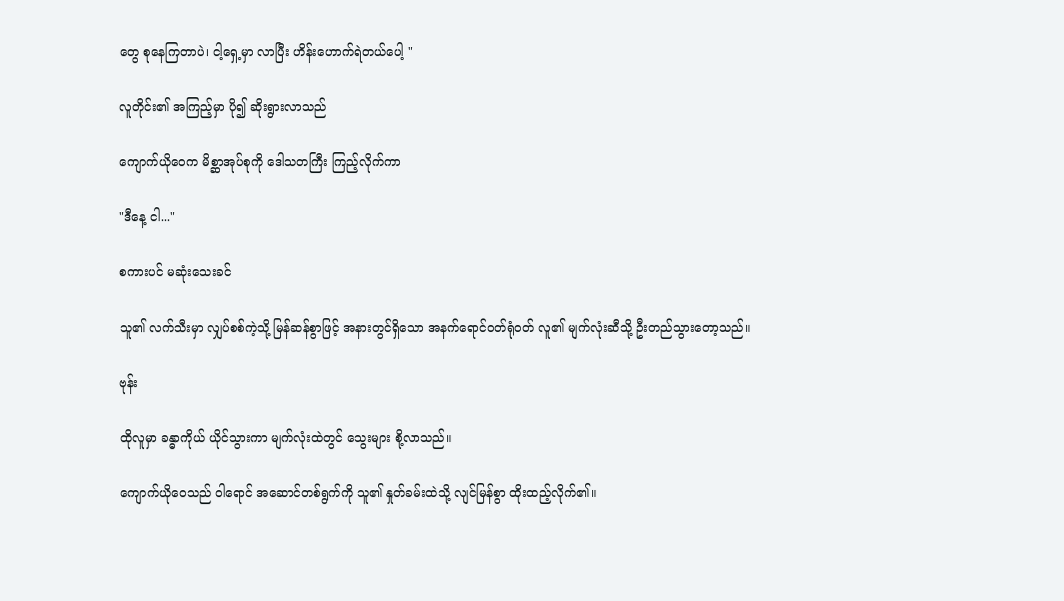တွေ စုနေကြတာပဲ၊ ငါ့ရှေ့မှာ လာပြီး ဟိန်းဟောက်ရဲတယ်ပေါ့ "

လူတိုင်း၏ အကြည့်မှာ ပို၍ ဆိုးရွားလာသည်

ကျောက်ယိုဝေက မိစ္ဆာအုပ်စုကို ဒေါသတကြီး ကြည့်လိုက်ကာ

"ဒီနေ့ ငါ..."

စကားပင် မဆုံးသေးခင်

သူ၏ လက်သီးမှာ လျှပ်စစ်ကဲ့သို့ မြန်ဆန်စွာဖြင့် အနားတွင်ရှိသော အနက်ရောင်ဝတ်ရုံဝတ် လူ၏ မျက်လုံးဆီသို့ ဦးတည်သွားတော့သည်။

ဗုန်း

ထိုလူမှာ ခန္ဓာကိုယ် ယိုင်သွားကာ မျက်လုံးထဲတွင် သွေးများ စို့လာသည်။

ကျောက်ယိုဝေသည် ဝါရောင် အဆောင်တစ်ရွက်ကို သူ၏ နှုတ်ခမ်းထဲသို့ လျင်မြန်စွာ ထိုးထည့်လိုက်၏။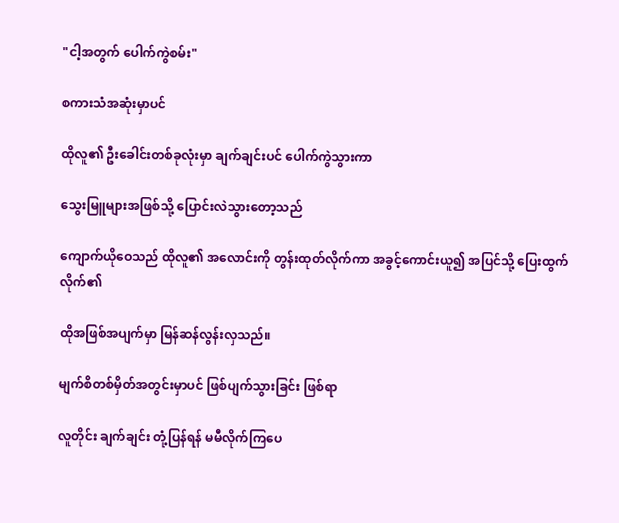"ငါ့အတွက် ပေါက်ကွဲစမ်း"

စကားသံအဆုံးမှာပင်

ထိုလူ၏ ဦးခေါင်းတစ်ခုလုံးမှာ ချက်ချင်းပင် ပေါက်ကွဲသွားကာ

သွေးမြူများအဖြစ်သို့ ပြောင်းလဲသွားတော့သည်

ကျောက်ယိုဝေသည် ထိုလူ၏ အလောင်းကို တွန်းထုတ်လိုက်ကာ အခွင့်ကောင်းယူ၍ အပြင်သို့ ပြေးထွက်လိုက်၏

ထိုအဖြစ်အပျက်မှာ မြန်ဆန်လွန်းလှသည်။

မျက်စိတစ်မှိတ်အတွင်းမှာပင် ဖြစ်ပျက်သွားခြင်း ဖြစ်ရာ

လူတိုင်း ချက်ချင်း တုံ့ပြန်ရန် မမီလိုက်ကြပေ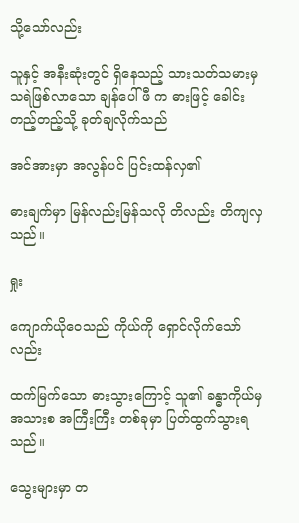သို့သော်လည်း

သူနှင့် အနီးဆုံးတွင် ရှိနေသည့် သားသတ်သမားမှ သရဲဖြစ်လာသော ချန်ပေါ်ဖီ က ဓားဖြင့် ခေါင်းတည့်တည့်သို့ ခုတ်ချလိုက်သည်

အင်အားမှာ အလွန်ပင် ပြင်းထန်လှ၏

ဓားချက်မှာ မြန်လည်းမြန်သလို တိလည်း တိကျလှသည်။

ရှုး

ကျောက်ယိုဝေသည် ကိုယ်ကို ရှောင်လိုက်သော်လည်း

ထက်မြက်သော ဓားသွားကြောင့် သူ၏ ခန္ဓာကိုယ်မှ အသားစ အကြီးကြီး တစ်ခုမှာ ပြတ်ထွက်သွားရသည်။

သွေးများမှာ တ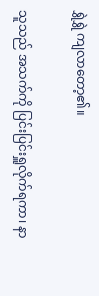ရွှဲရွှဲ ကျလာတော့၏။

သူသည် အသက်ကို ပြင်းပြင်းရှူလိုက်ရကာ၊ နာ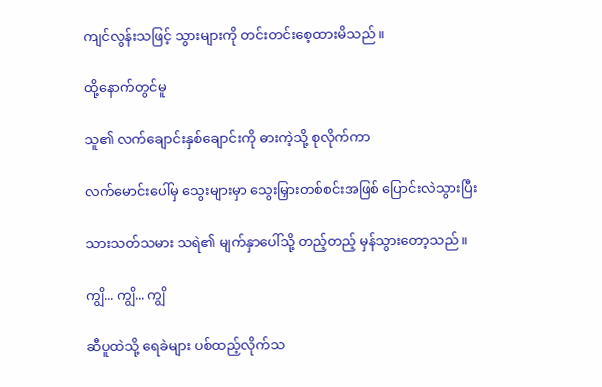ကျင်လွန်းသဖြင့် သွားများကို တင်းတင်းစေ့ထားမိသည်။

ထို့နောက်တွင်မူ

သူ၏ လက်ချောင်းနှစ်ချောင်းကို ဓားကဲ့သို့ စုလိုက်ကာ

လက်မောင်းပေါ်မှ သွေးများမှာ သွေးမြှားတစ်စင်းအဖြစ် ပြောင်းလဲသွားပြီး

သားသတ်သမား သရဲ၏ မျက်နှာပေါ်သို့ တည့်တည့် မှန်သွားတော့သည်။

ကျွိ... ကျွိ... ကျွိ

ဆီပူထဲသို့ ရေခဲများ ပစ်ထည့်လိုက်သ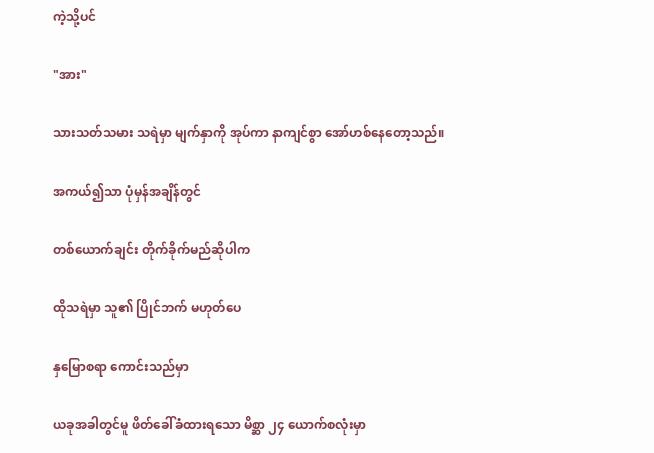ကဲ့သို့ပင်

"အား"

သားသတ်သမား သရဲမှာ မျက်နှာကို အုပ်ကာ နာကျင်စွာ အော်ဟစ်နေတော့သည်။

အကယ်၍သာ ပုံမှန်အချိန်တွင်

တစ်ယောက်ချင်း တိုက်ခိုက်မည်ဆိုပါက

ထိုသရဲမှာ သူ၏ ပြိုင်ဘက် မဟုတ်ပေ

နှမြောစရာ ကောင်းသည်မှာ

ယခုအခါတွင်မူ ဖိတ်ခေါ်ခံထားရသော မိစ္ဆာ ၂၄ ယောက်စလုံးမှာ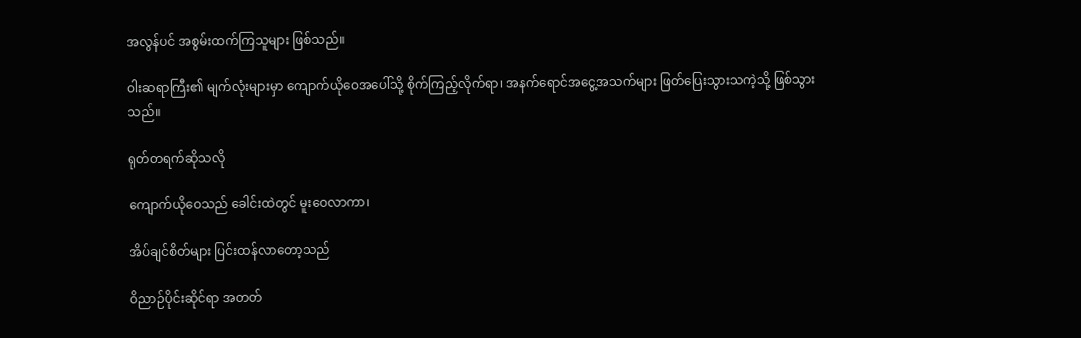အလွန်ပင် အစွမ်းထက်ကြသူများ ဖြစ်သည်။

ဝါးဆရာကြီး၏ မျက်လုံးများမှာ ကျောက်ယိုဝေအပေါ်သို့ စိုက်ကြည့်လိုက်ရာ၊ အနက်ရောင်အငွေ့အသက်များ ဖြတ်ပြေးသွားသကဲ့သို့ ဖြစ်သွားသည်။

ရုတ်တရက်ဆိုသလို

ကျောက်ယိုဝေသည် ခေါင်းထဲတွင် မူးဝေလာကာ၊

အိပ်ချင်စိတ်များ ပြင်းထန်လာတော့သည်

ဝိညာဉ်ပိုင်းဆိုင်ရာ အတတ်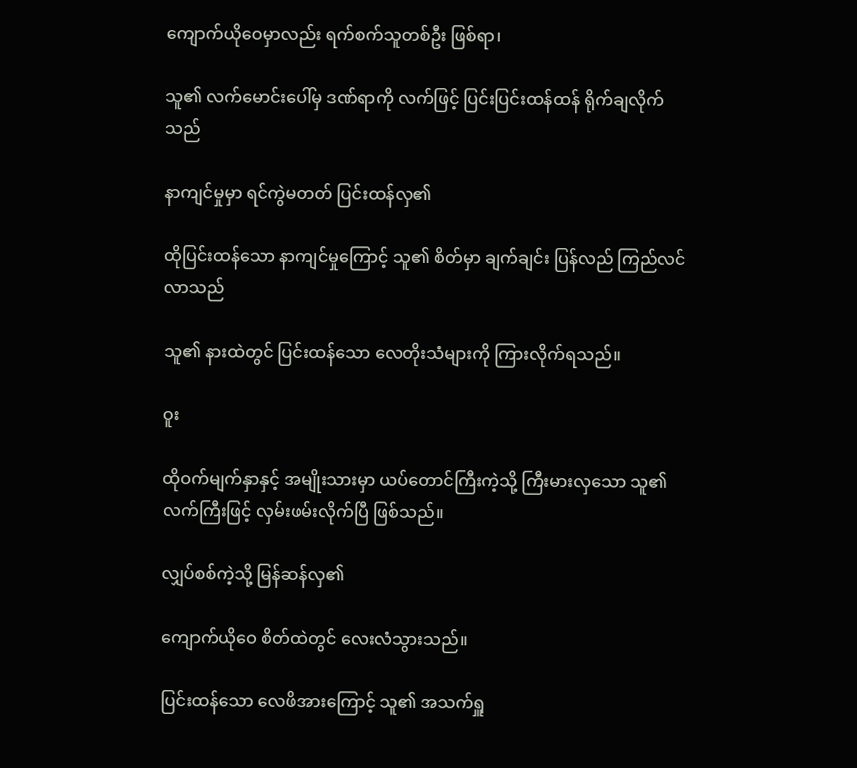ကျောက်ယိုဝေမှာလည်း ရက်စက်သူတစ်ဦး ဖြစ်ရာ၊

သူ၏ လက်မောင်းပေါ်မှ ဒဏ်ရာကို လက်ဖြင့် ပြင်းပြင်းထန်ထန် ရိုက်ချလိုက်သည်

နာကျင်မှုမှာ ရင်ကွဲမတတ် ပြင်းထန်လှ၏

ထိုပြင်းထန်သော နာကျင်မှုကြောင့် သူ၏ စိတ်မှာ ချက်ချင်း ပြန်လည် ကြည်လင်လာသည်

သူ၏ နားထဲတွင် ပြင်းထန်သော လေတိုးသံများကို ကြားလိုက်ရသည်။

ဝူး

ထိုဝက်မျက်နှာနှင့် အမျိုးသားမှာ ယပ်တောင်ကြီးကဲ့သို့ ကြီးမားလှသော သူ၏ လက်ကြီးဖြင့် လှမ်းဖမ်းလိုက်ပြီ ဖြစ်သည်။

လျှပ်စစ်ကဲ့သို့ မြန်ဆန်လှ၏

ကျောက်ယိုဝေ စိတ်ထဲတွင် လေးလံသွားသည်။

ပြင်းထန်သော လေဖိအားကြောင့် သူ၏ အသက်ရှူ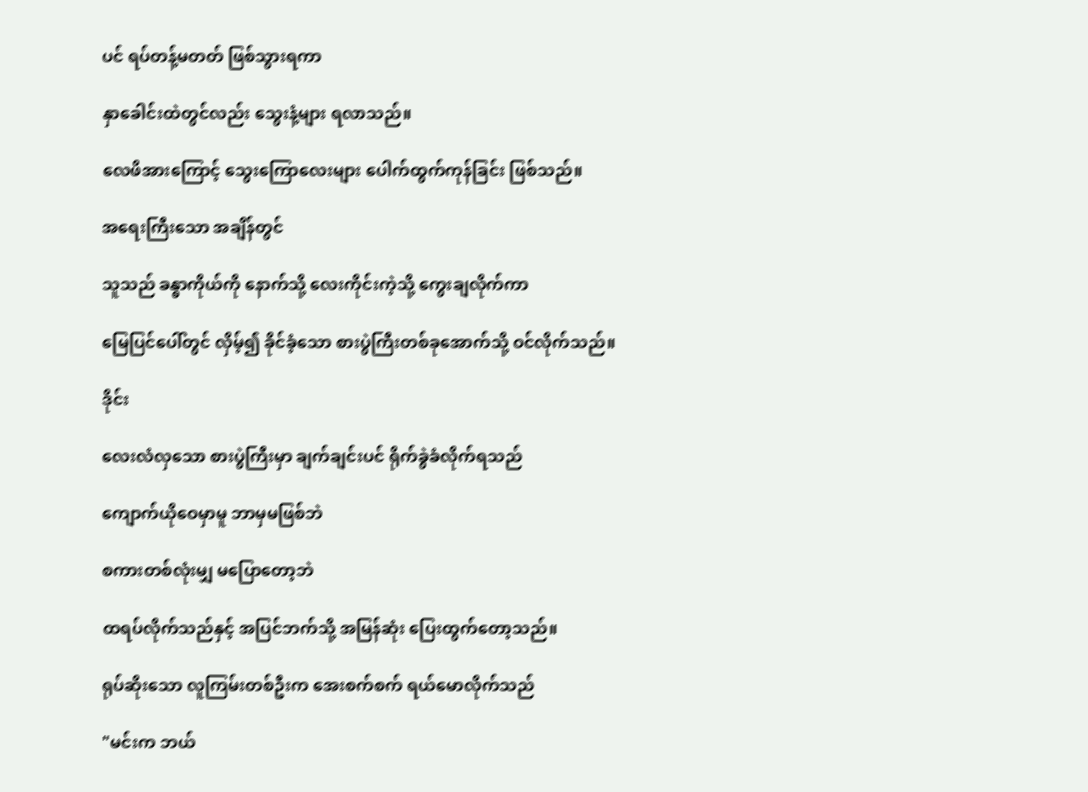ပင် ရပ်တန့်မတတ် ဖြစ်သွားရကာ

နှာခေါင်းထဲတွင်လည်း သွေးနံ့များ ရလာသည်။

လေဖိအားကြောင့် သွေးကြောလေးများ ပေါက်ထွက်ကုန်ခြင်း ဖြစ်သည်။

အရေးကြီးသော အချိန်တွင်

သူသည် ခန္ဓာကိုယ်ကို နောက်သို့ လေးကိုင်းကဲ့သို့ ကွေးချလိုက်ကာ

မြေပြင်ပေါ်တွင် လှိမ့်၍ ခိုင်ခံ့သော စားပွဲကြီးတစ်ခုအောက်သို့ ဝင်လိုက်သည်။

ဒိုင်း

လေးလံလှသော စားပွဲကြီးမှာ ချက်ချင်းပင် ရိုက်ခွဲခံလိုက်ရသည်

ကျောက်ယိုဝေမှာမူ ဘာမှမဖြစ်ဘဲ

စကားတစ်လုံးမျှ မပြောတော့ဘဲ

ထရပ်လိုက်သည်နှင့် အပြင်ဘက်သို့ အမြန်ဆုံး ပြေးထွက်တော့သည်။

ရုပ်ဆိုးသော လူကြမ်းတစ်ဦးက အေးစက်စက် ရယ်မောလိုက်သည်

"မင်းက ဘယ်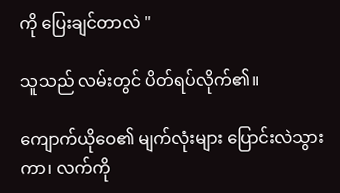ကို ပြေးချင်တာလဲ "

သူသည် လမ်းတွင် ပိတ်ရပ်လိုက်၏။

ကျောက်ယိုဝေ၏ မျက်လုံးများ ပြောင်းလဲသွားကာ၊ လက်ကို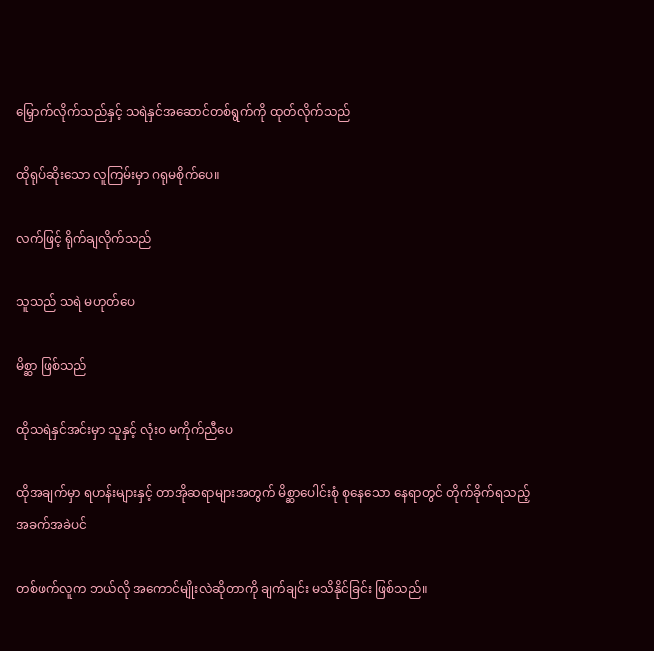မြှောက်လိုက်သည်နှင့် သရဲနှင်အဆောင်တစ်ရွက်ကို ထုတ်လိုက်သည်

ထိုရုပ်ဆိုးသော လူကြမ်းမှာ ဂရုမစိုက်ပေ။

လက်ဖြင့် ရိုက်ချလိုက်သည်

သူသည် သရဲ မဟုတ်ပေ

မိစ္ဆာ ဖြစ်သည်

ထိုသရဲနှင်အင်းမှာ သူနှင့် လုံးဝ မကိုက်ညီပေ

ထိုအချက်မှာ ရဟန်းများနှင့် တာအိုဆရာများအတွက် မိစ္ဆာပေါင်းစုံ စုနေသော နေရာတွင် တိုက်ခိုက်ရသည့် အခက်အခဲပင်

တစ်ဖက်လူက ဘယ်လို အကောင်မျိုးလဲဆိုတာကို ချက်ချင်း မသိနိုင်ခြင်း ဖြစ်သည်။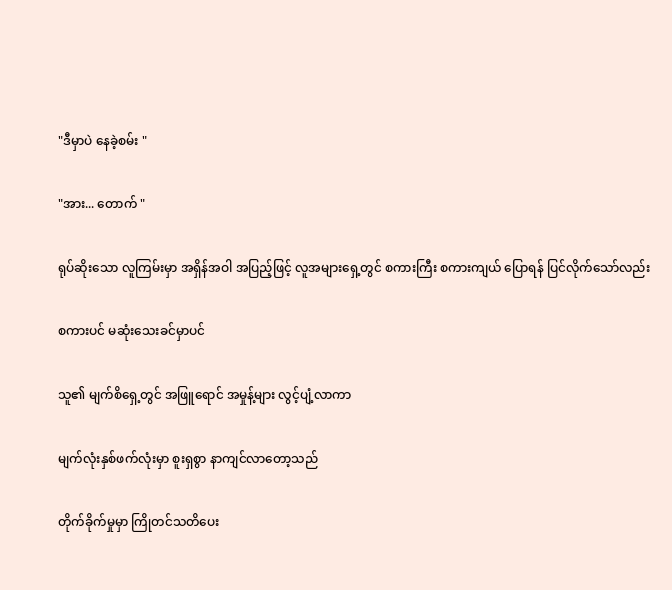"ဒီမှာပဲ နေခဲ့စမ်း "

"အား... တောက် "

ရုပ်ဆိုးသော လူကြမ်းမှာ အရှိန်အဝါ အပြည့်ဖြင့် လူအများရှေ့တွင် စကားကြီး စကားကျယ် ပြောရန် ပြင်လိုက်သော်လည်း

စကားပင် မဆုံးသေးခင်မှာပင်

သူ၏ မျက်စိရှေ့တွင် အဖြူရောင် အမှုန့်များ လွင့်ပျံ့လာကာ

မျက်လုံးနှစ်ဖက်လုံးမှာ စူးရှစွာ နာကျင်လာတော့သည်

တိုက်ခိုက်မှုမှာ ကြိုတင်သတိပေး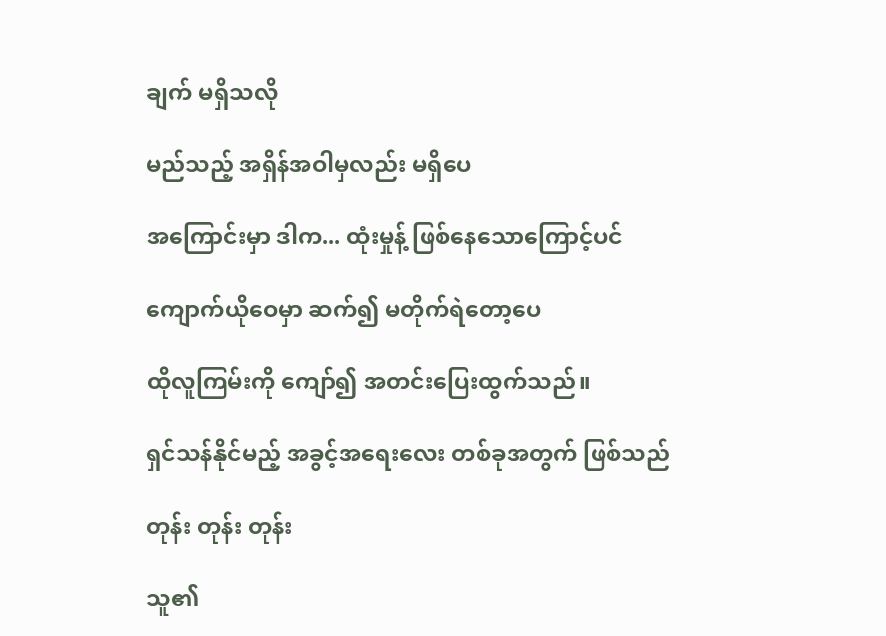ချက် မရှိသလို

မည်သည့် အရှိန်အဝါမှလည်း မရှိပေ

အကြောင်းမှာ ဒါက... ထုံးမှုန့် ဖြစ်နေသောကြောင့်ပင်

ကျောက်ယိုဝေမှာ ဆက်၍ မတိုက်ရဲတော့ပေ

ထိုလူကြမ်းကို ကျော်၍ အတင်းပြေးထွက်သည်။

ရှင်သန်နိုင်မည့် အခွင့်အရေးလေး တစ်ခုအတွက် ဖြစ်သည်

တုန်း တုန်း တုန်း

သူ၏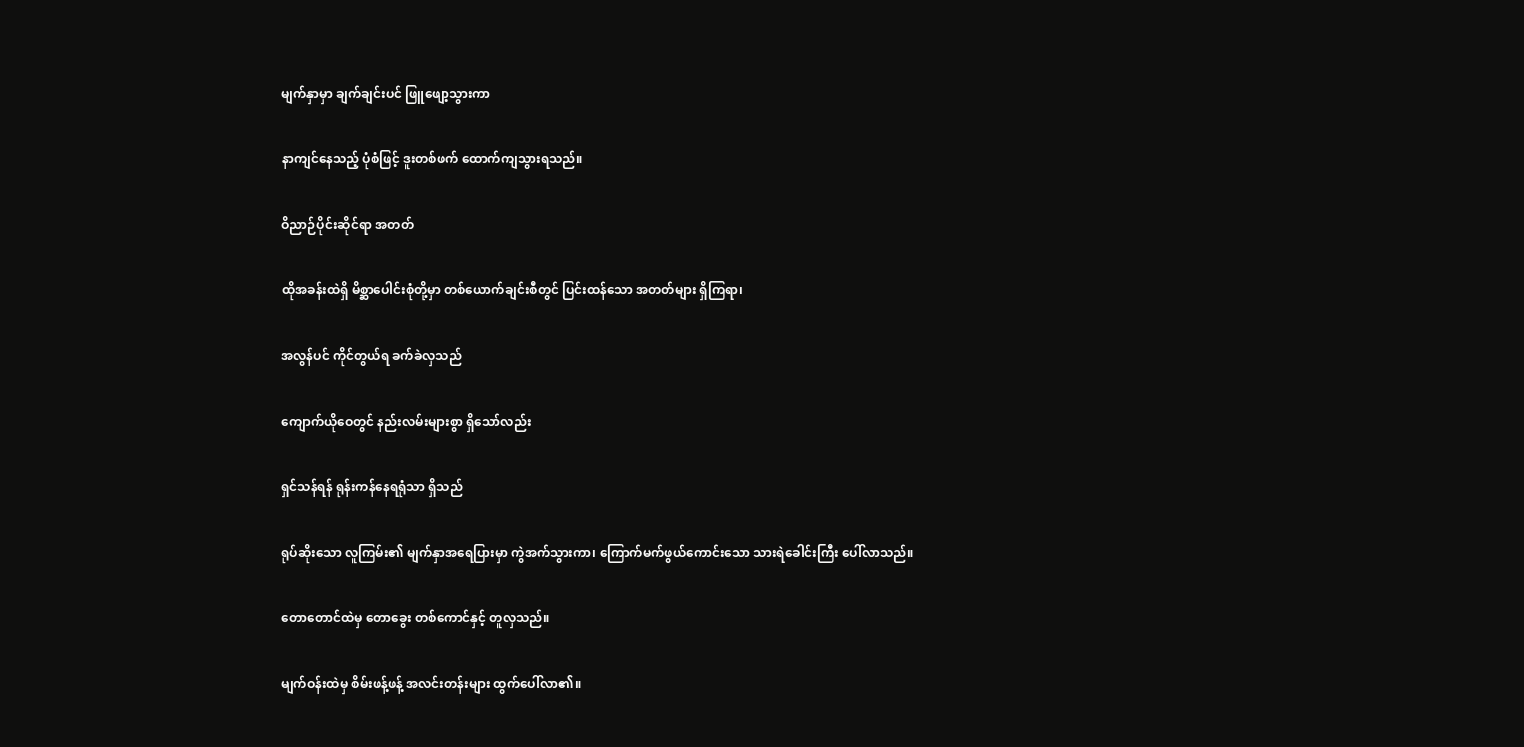မျက်နှာမှာ ချက်ချင်းပင် ဖြူဖျော့သွားကာ

နာကျင်နေသည့် ပုံစံဖြင့် ဒူးတစ်ဖက် ထောက်ကျသွားရသည်။

ဝိညာဉ်ပိုင်းဆိုင်ရာ အတတ်

ထိုအခန်းထဲရှိ မိစ္ဆာပေါင်းစုံတို့မှာ တစ်ယောက်ချင်းစီတွင် ပြင်းထန်သော အတတ်များ ရှိကြရာ၊

အလွန်ပင် ကိုင်တွယ်ရ ခက်ခဲလှသည်

ကျောက်ယိုဝေတွင် နည်းလမ်းများစွာ ရှိသော်လည်း

ရှင်သန်ရန် ရုန်းကန်နေရရုံသာ ရှိသည်

ရုပ်ဆိုးသော လူကြမ်း၏ မျက်နှာအရေပြားမှာ ကွဲအက်သွားကာ၊ ကြောက်မက်ဖွယ်ကောင်းသော သားရဲခေါင်းကြီး ပေါ်လာသည်။

တောတောင်ထဲမှ တောခွေး တစ်ကောင်နှင့် တူလှသည်။

မျက်ဝန်းထဲမှ စိမ်းဖန့်ဖန့် အလင်းတန်းများ ထွက်ပေါ်လာ၏။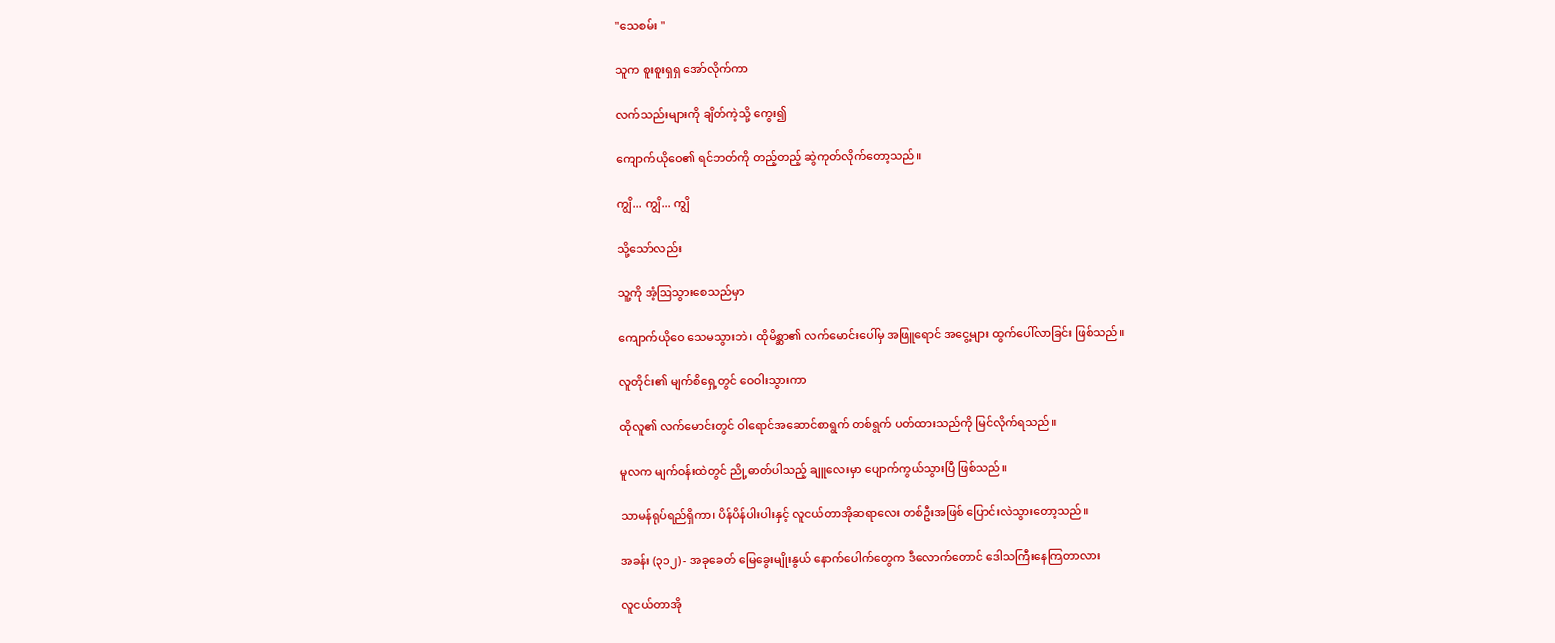"သေစမ်း "

သူက စူးစူးရှရှ အော်လိုက်ကာ

လက်သည်းများကို ချိတ်ကဲ့သို့ ကွေး၍

ကျောက်ယိုဝေ၏ ရင်ဘတ်ကို တည့်တည့် ဆွဲကုတ်လိုက်တော့သည်။

ကျွိ... ကျွိ... ကျွိ

သို့သော်လည်း

သူ့ကို အံ့ဩသွားစေသည်မှာ

ကျောက်ယိုဝေ သေမသွားဘဲ၊ ထိုမိစ္ဆာ၏ လက်မောင်းပေါ်မှ အဖြူရောင် အငွေ့များ ထွက်ပေါ်လာခြင်း ဖြစ်သည်။

လူတိုင်း၏ မျက်စိရှေ့တွင် ဝေဝါးသွားကာ

ထိုလူ၏ လက်မောင်းတွင် ဝါရောင်အဆောင်စာရွက် တစ်ရွက် ပတ်ထားသည်ကို မြင်လိုက်ရသည်။

မူလက မျက်ဝန်းထဲတွင် ညို့ဓာတ်ပါသည့် ချူလေးမှာ ပျောက်ကွယ်သွားပြီ ဖြစ်သည်။

သာမန်ရုပ်ရည်ရှိကာ၊ ပိန်ပိန်ပါးပါးနှင့် လူငယ်တာအိုဆရာလေး တစ်ဦးအဖြစ် ပြောင်းလဲသွားတော့သည်။

အခန်း (၃၁၂) - အခုခေတ် မြေခွေးမျိုးနွယ် နောက်ပေါက်တွေက ဒီလောက်တောင် ဒေါသကြီးနေကြတာလား

လူငယ်တာအို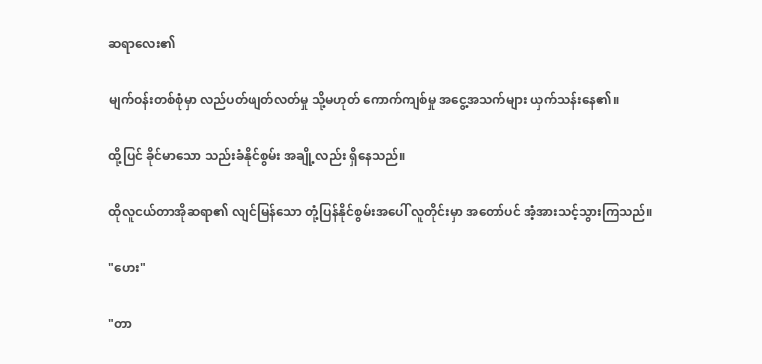ဆရာလေး၏

မျက်ဝန်းတစ်စုံမှာ လည်ပတ်ဖျတ်လတ်မှု သို့မဟုတ် ကောက်ကျစ်မှု အငွေ့အသက်များ ယှက်သန်းနေ၏။

ထို့ပြင် ခိုင်မာသော သည်းခံနိုင်စွမ်း အချို့လည်း ရှိနေသည်။

ထိုလူငယ်တာအိုဆရာ၏ လျင်မြန်သော တုံ့ပြန်နိုင်စွမ်းအပေါ် လူတိုင်းမှာ အတော်ပင် အံ့အားသင့်သွားကြသည်။

"ဟေး"

"တာ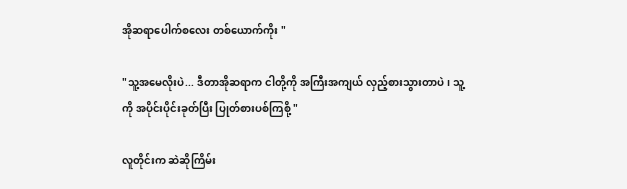အိုဆရာပေါက်စလေး တစ်ယောက်ကိုး "

"သူ့အမေလိုးပဲ... ဒီတာအိုဆရာက ငါတို့ကို အကြီးအကျယ် လှည့်စားသွားတာပဲ၊ သူ့ကို အပိုင်းပိုင်းခုတ်ပြီး ပြုတ်စားပစ်ကြစို့ "

လူတိုင်းက ဆဲဆိုကြိမ်း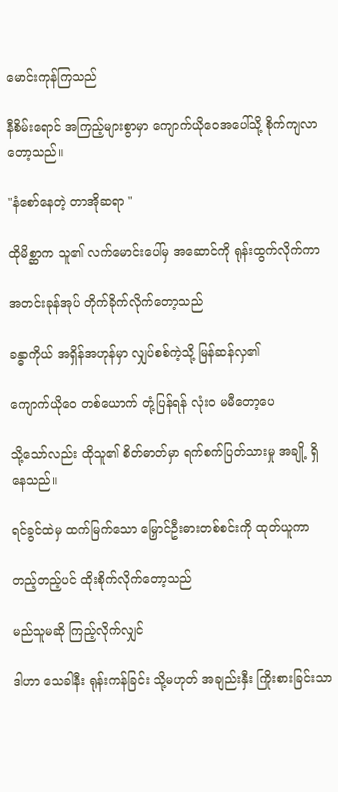မောင်းကုန်ကြသည်

နီစိမ်းရောင် အကြည့်များစွာမှာ ကျောက်ယိုဝေအပေါ်သို့ စိုက်ကျလာတော့သည်။

"နံစော်နေတဲ့ တာအိုဆရာ "

ထိုမိစ္ဆာက သူ၏ လက်မောင်းပေါ်မှ အဆောင်ကို ရုန်းထွက်လိုက်ကာ

အတင်းခုန်အုပ် တိုက်ခိုက်လိုက်တော့သည်

ခန္ဓာကိုယ် အရှိန်အဟုန်မှာ လျှပ်စစ်ကဲ့သို့ မြန်ဆန်လှ၏

ကျောက်ယိုဝေ တစ်ယောက် တုံ့ပြန်ရန် လုံးဝ မမီတော့ပေ

သို့သော်လည်း ထိုသူ၏ စိတ်ဓာတ်မှာ ရက်စက်ပြတ်သားမှု အချို့ ရှိနေသည်။

ရင်ခွင်ထဲမှ ထက်မြက်သော မြှောင်ဦးဓားတစ်စင်းကို ထုတ်ယူကာ

တည့်တည့်ပင် ထိုးစိုက်လိုက်တော့သည်

မည်သူမဆို ကြည့်လိုက်လျှင်

ဒါဟာ သေခါနီး ရုန်းကန်ခြင်း သို့မဟုတ် အချည်းနှီး ကြိုးစားခြင်းသာ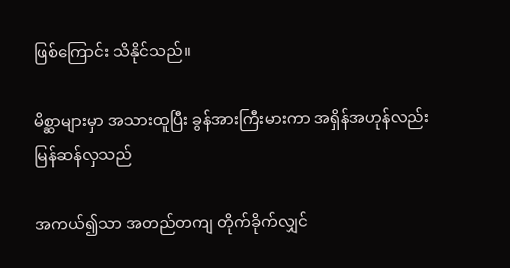ဖြစ်ကြောင်း သိနိုင်သည်။

မိစ္ဆာများမှာ အသားထူပြီး ခွန်အားကြီးမားကာ အရှိန်အဟုန်လည်း မြန်ဆန်လှသည်

အကယ်၍သာ အတည်တကျ တိုက်ခိုက်လျှင်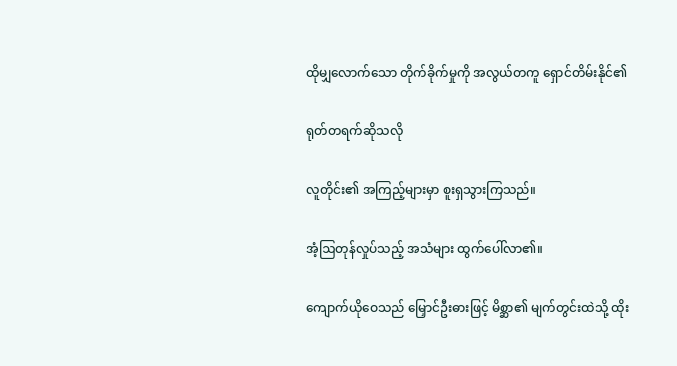ထိုမျှလောက်သော တိုက်ခိုက်မှုကို အလွယ်တကူ ရှောင်တိမ်းနိုင်၏

ရုတ်တရက်ဆိုသလို

လူတိုင်း၏ အကြည့်များမှာ စူးရှသွားကြသည်။

အံ့ဩတုန်လှုပ်သည့် အသံများ ထွက်ပေါ်လာ၏။

ကျောက်ယိုဝေသည် မြှောင်ဦးဓားဖြင့် မိစ္ဆာ၏ မျက်တွင်းထဲသို့ ထိုး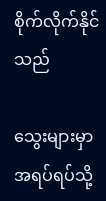စိုက်လိုက်နိုင်သည်

သွေးများမှာ အရပ်ရပ်သို့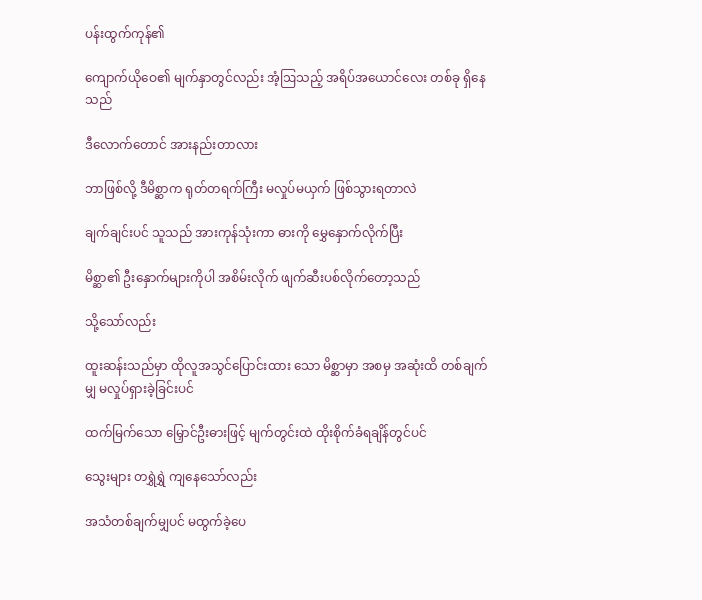ပန်းထွက်ကုန်၏

ကျောက်ယိုဝေ၏ မျက်နှာတွင်လည်း အံ့ဩသည့် အရိပ်အယောင်လေး တစ်ခု ရှိနေသည်

ဒီလောက်တောင် အားနည်းတာလား

ဘာဖြစ်လို့ ဒီမိစ္ဆာက ရုတ်တရက်ကြီး မလှုပ်မယှက် ဖြစ်သွားရတာလဲ

ချက်ချင်းပင် သူသည် အားကုန်သုံးကာ ဓားကို မွှေနှောက်လိုက်ပြီး

မိစ္ဆာ၏ ဦးနှောက်များကိုပါ အစိမ်းလိုက် ဖျက်ဆီးပစ်လိုက်တော့သည်

သို့သော်လည်း

ထူးဆန်းသည်မှာ ထိုလူအသွင်ပြောင်းထား သော မိစ္ဆာမှာ အစမှ အဆုံးထိ တစ်ချက်မျှ မလှုပ်ရှားခဲ့ခြင်းပင်

ထက်မြက်သော မြှောင်ဦးဓားဖြင့် မျက်တွင်းထဲ ထိုးစိုက်ခံရချိန်တွင်ပင်

သွေးများ တရွှဲရွှဲ ကျနေသော်လည်း

အသံတစ်ချက်မျှပင် မထွက်ခဲ့ပေ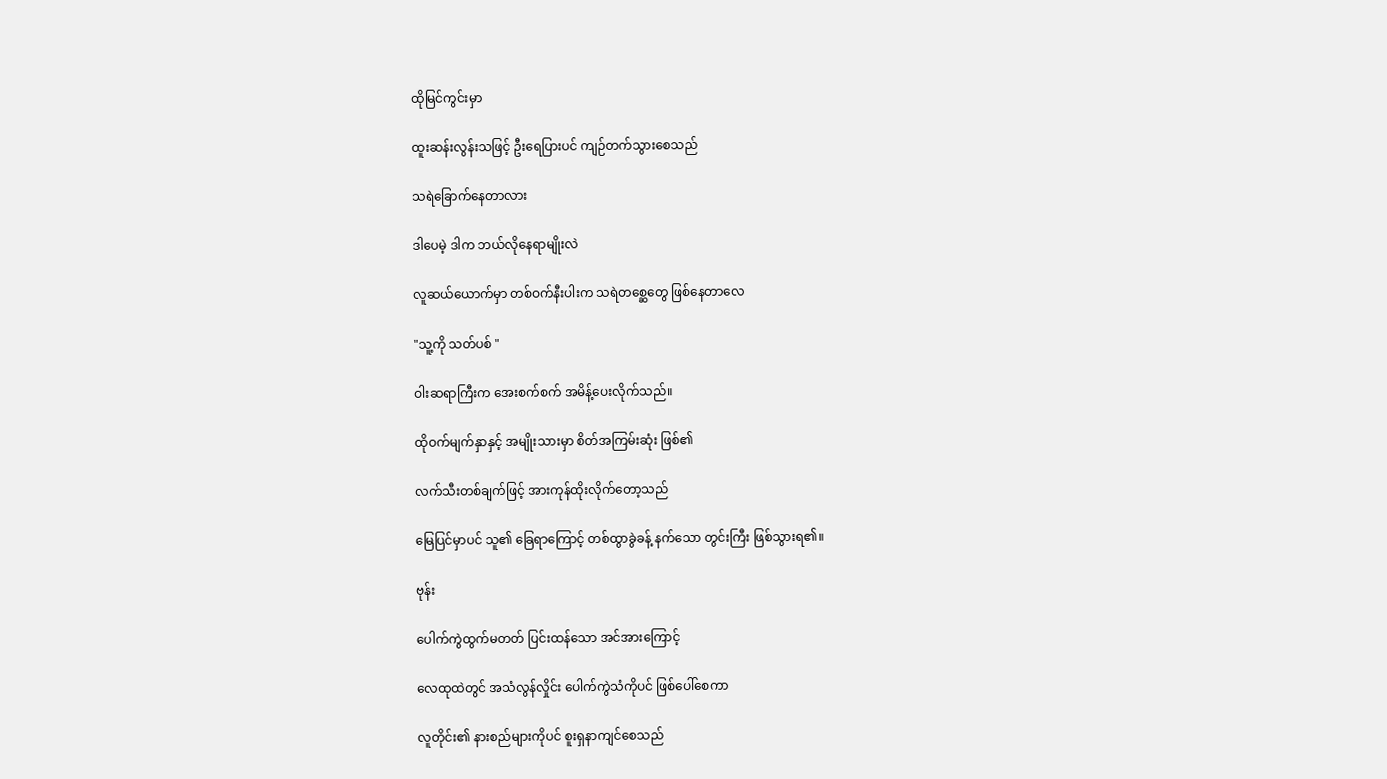ထိုမြင်ကွင်းမှာ

ထူးဆန်းလွန်းသဖြင့် ဦးရေပြားပင် ကျဉ်တက်သွားစေသည်

သရဲခြောက်နေတာလား

ဒါပေမဲ့ ဒါက ဘယ်လိုနေရာမျိုးလဲ

လူဆယ်ယောက်မှာ တစ်ဝက်နီးပါးက သရဲတစ္ဆေတွေ ဖြစ်နေတာလေ

"သူ့ကို သတ်ပစ် "

ဝါးဆရာကြီးက အေးစက်စက် အမိန့်ပေးလိုက်သည်။

ထိုဝက်မျက်နှာနှင့် အမျိုးသားမှာ စိတ်အကြမ်းဆုံး ဖြစ်၏

လက်သီးတစ်ချက်ဖြင့် အားကုန်ထိုးလိုက်တော့သည်

မြေပြင်မှာပင် သူ၏ ခြေရာကြောင့် တစ်ထွာခွဲခန့် နက်သော တွင်းကြီး ဖြစ်သွားရ၏။

ဗုန်း

ပေါက်ကွဲထွက်မတတ် ပြင်းထန်သော အင်အားကြောင့်

လေထုထဲတွင် အသံလွန်လှိုင်း ပေါက်ကွဲသံကိုပင် ဖြစ်ပေါ်စေကာ

လူတိုင်း၏ နားစည်များကိုပင် စူးရှနာကျင်စေသည်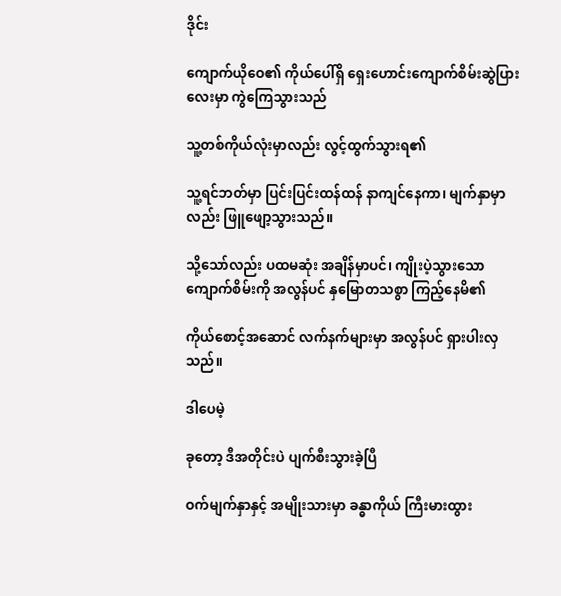ဒိုင်း

ကျောက်ယိုဝေ၏ ကိုယ်ပေါ်ရှိ ရှေးဟောင်းကျောက်စိမ်းဆွဲပြားလေးမှာ ကွဲကြေသွားသည်

သူ့တစ်ကိုယ်လုံးမှာလည်း လွင့်ထွက်သွားရ၏

သူ့ရင်ဘတ်မှာ ပြင်းပြင်းထန်ထန် နာကျင်နေကာ၊ မျက်နှာမှာလည်း ဖြူဖျော့သွားသည်။

သို့သော်လည်း ပထမဆုံး အချိန်မှာပင်၊ ကျိုးပဲ့သွားသော ကျောက်စိမ်းကို အလွန်ပင် နှမြောတသစွာ ကြည့်နေမိ၏

ကိုယ်စောင့်အဆောင် လက်နက်များမှာ အလွန်ပင် ရှားပါးလှသည်။

ဒါပေမဲ့

ခုတော့ ဒီအတိုင်းပဲ ပျက်စီးသွားခဲ့ပြီ

ဝက်မျက်နှာနှင့် အမျိုးသားမှာ ခန္ဓာကိုယ် ကြီးမားထွား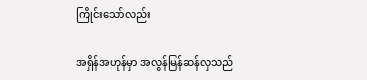ကြိုင်းသော်လည်း

အရှိန်အဟုန်မှာ အလွန်မြန်ဆန်လှသည်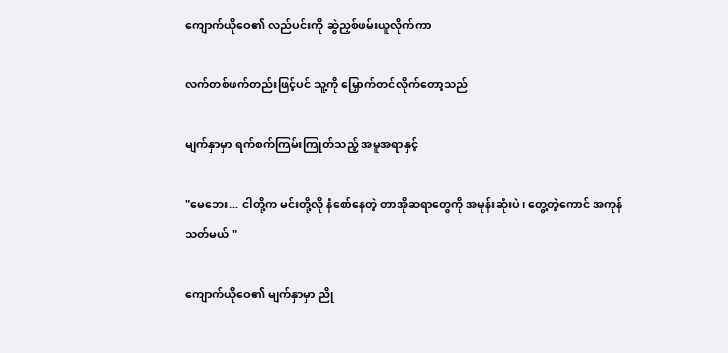ကျောက်ယိုဝေ၏ လည်ပင်းကို ဆွဲညှစ်ဖမ်းယူလိုက်ကာ

လက်တစ်ဖက်တည်းဖြင့်ပင် သူ့ကို မြှောက်တင်လိုက်တော့သည်

မျက်နှာမှာ ရက်စက်ကြမ်းကြုတ်သည့် အမူအရာနှင့်

"မေဘေး... ငါတို့က မင်းတို့လို နံစော်နေတဲ့ တာအိုဆရာတွေကို အမုန်းဆုံးပဲ၊ တွေ့တဲ့ကောင် အကုန်သတ်မယ် "

ကျောက်ယိုဝေ၏ မျက်နှာမှာ ညို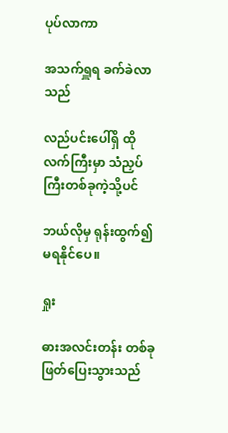ပုပ်လာကာ

အသက်ရှူရ ခက်ခဲလာသည်

လည်ပင်းပေါ်ရှိ ထိုလက်ကြီးမှာ သံညှပ်ကြီးတစ်ခုကဲ့သို့ပင်

ဘယ်လိုမှ ရုန်းထွက်၍ မရနိုင်ပေ။

ရှုး

ဓားအလင်းတန်း တစ်ခု ဖြတ်ပြေးသွားသည်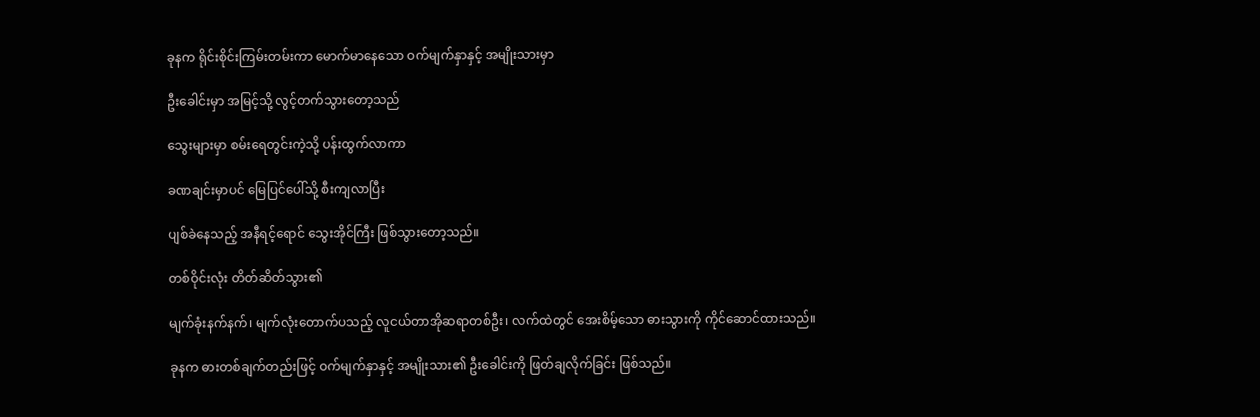ခုနက ရိုင်းစိုင်းကြမ်းတမ်းကာ မောက်မာနေသော ဝက်မျက်နှာနှင့် အမျိုးသားမှာ

ဦးခေါင်းမှာ အမြင့်သို့ လွင့်တက်သွားတော့သည်

သွေးများမှာ စမ်းရေတွင်းကဲ့သို့ ပန်းထွက်လာကာ

ခဏချင်းမှာပင် မြေပြင်ပေါ်သို့ စီးကျလာပြီး

ပျစ်ခဲနေသည့် အနီရင့်ရောင် သွေးအိုင်ကြီး ဖြစ်သွားတော့သည်။

တစ်ဝိုင်းလုံး တိတ်ဆိတ်သွား၏

မျက်ခုံးနက်နက်၊ မျက်လုံးတောက်ပသည့် လူငယ်တာအိုဆရာတစ်ဦး၊ လက်ထဲတွင် အေးစိမ့်သော ဓားသွားကို ကိုင်ဆောင်ထားသည်။

ခုနက ဓားတစ်ချက်တည်းဖြင့် ဝက်မျက်နှာနှင့် အမျိုးသား၏ ဦးခေါင်းကို ဖြတ်ချလိုက်ခြင်း ဖြစ်သည်။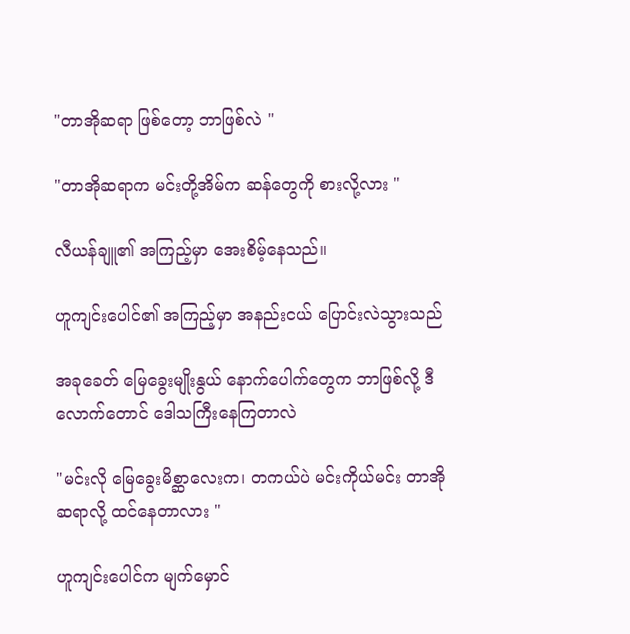"တာအိုဆရာ ဖြစ်တော့ ဘာဖြစ်လဲ "

"တာအိုဆရာက မင်းတို့အိမ်က ဆန်တွေကို စားလို့လား "

လီယန်ချူ၏ အကြည့်မှာ အေးစိမ့်နေသည်။

ဟူကျင်းပေါင်၏ အကြည့်မှာ အနည်းငယ် ပြောင်းလဲသွားသည်

အခုခေတ် မြေခွေးမျိုးနွယ် နောက်ပေါက်တွေက ဘာဖြစ်လို့ ဒီလောက်တောင် ဒေါသကြီးနေကြတာလဲ

"မင်းလို မြေခွေးမိစ္ဆာလေးက၊ တကယ်ပဲ မင်းကိုယ်မင်း တာအိုဆရာလို့ ထင်နေတာလား "

ဟူကျင်းပေါင်က မျက်မှောင်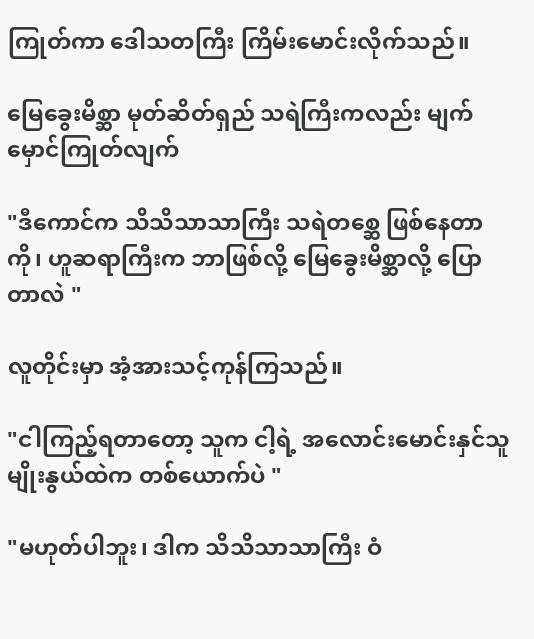ကြုတ်ကာ ဒေါသတကြီး ကြိမ်းမောင်းလိုက်သည်။

မြေခွေးမိစ္ဆာ မုတ်ဆိတ်ရှည် သရဲကြီးကလည်း မျက်မှောင်ကြုတ်လျက်

"ဒီကောင်က သိသိသာသာကြီး သရဲတစ္ဆေ ဖြစ်နေတာကို၊ ဟူဆရာကြီးက ဘာဖြစ်လို့ မြေခွေးမိစ္ဆာလို့ ပြောတာလဲ "

လူတိုင်းမှာ အံ့အားသင့်ကုန်ကြသည်။

"ငါကြည့်ရတာတော့ သူက ငါ့ရဲ့ အလောင်းမောင်းနှင်သူ မျိုးနွယ်ထဲက တစ်ယောက်ပဲ "

"မဟုတ်ပါဘူး၊ ဒါက သိသိသာသာကြီး ဝံ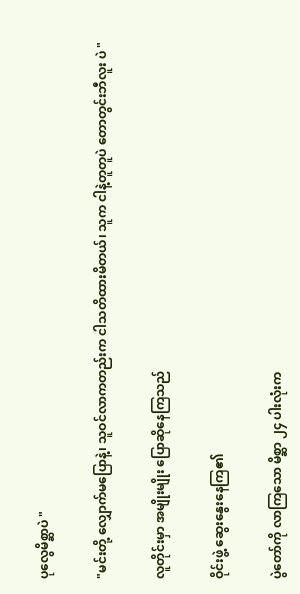ပုလွေမိစ္ဆာပဲ "

"မင်းတို့ လျှောက်မပြောနဲ့၊ သူဝင်လာကတည်းက ငါသတိထားမိတယ်၊ သူက ငါနဲ့တူတူပဲ တောတွင်းဘီလူး ပဲ "

လူတိုင်းမှာ အမျိုးမျိုး ပြောဆိုနေကြသည်

ဝိုင်းဖွဲ့ ဆွေးနွေးနေကြ၏

ပွဲတော်ကို လာကြသော မိစ္ဆာ ၂၄ ပါးလုံးက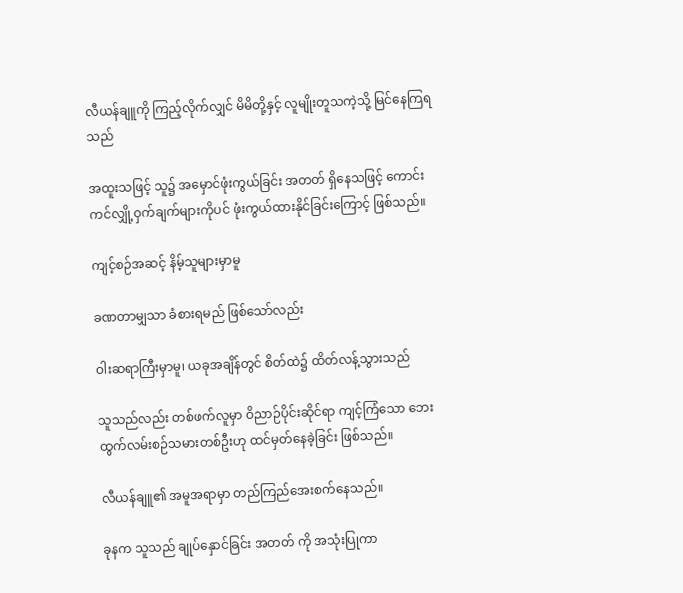လီယန်ချူကို ကြည့်လိုက်လျှင် မိမိတို့နှင့် လူမျိုးတူသကဲ့သို့ မြင်နေကြရသည်

အထူးသဖြင့် သူ၌ အမှောင်ဖုံးကွယ်ခြင်း အတတ် ရှိနေသဖြင့် ကောင်းကင်လျှို့ဝှက်ချက်များကိုပင် ဖုံးကွယ်ထားနိုင်ခြင်းကြောင့် ဖြစ်သည်။

ကျင့်စဉ်အဆင့် နိမ့်သူများမှာမူ

ခဏတာမျှသာ ခံစားရမည် ဖြစ်သော်လည်း

ဝါးဆရာကြီးမှာမူ၊ ယခုအချိန်တွင် စိတ်ထဲ၌ ထိတ်လန့်သွားသည်

သူသည်လည်း တစ်ဖက်လူမှာ ဝိညာဉ်ပိုင်းဆိုင်ရာ ကျင့်ကြံသော ဘေးထွက်လမ်းစဉ်သမားတစ်ဦးဟု ထင်မှတ်နေခဲ့ခြင်း ဖြစ်သည်။

လီယန်ချူ၏ အမူအရာမှာ တည်ကြည်အေးစက်နေသည်။

ခုနက သူသည် ချုပ်နှောင်ခြင်း အတတ် ကို အသုံးပြုကာ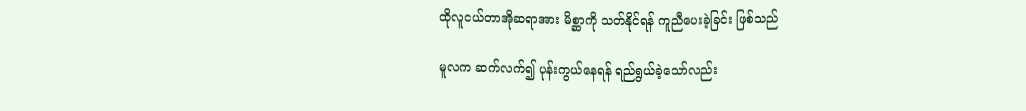ထိုလူငယ်တာအိုဆရာအား မိစ္ဆာကို သတ်နိုင်ရန် ကူညီပေးခဲ့ခြင်း ဖြစ်သည်

မူလက ဆက်လက်၍ ပုန်းကွယ်နေရန် ရည်ရွယ်ခဲ့သော်လည်း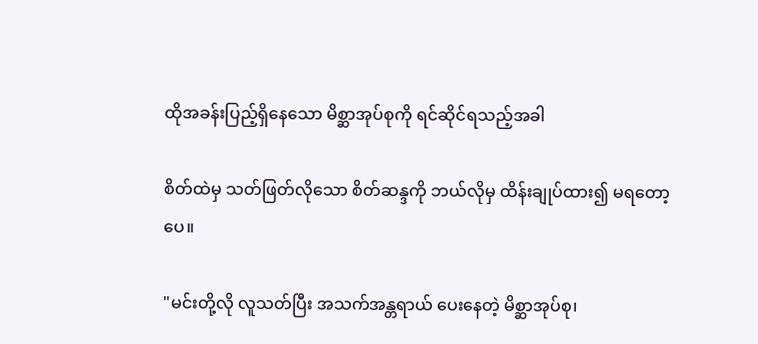ထိုအခန်းပြည့်ရှိနေသော မိစ္ဆာအုပ်စုကို ရင်ဆိုင်ရသည့်အခါ

စိတ်ထဲမှ သတ်ဖြတ်လိုသော စိတ်ဆန္ဒကို ဘယ်လိုမှ ထိန်းချုပ်ထား၍ မရတော့ပေ။

"မင်းတို့လို လူသတ်ပြီး အသက်အန္တရာယ် ပေးနေတဲ့ မိစ္ဆာအုပ်စု၊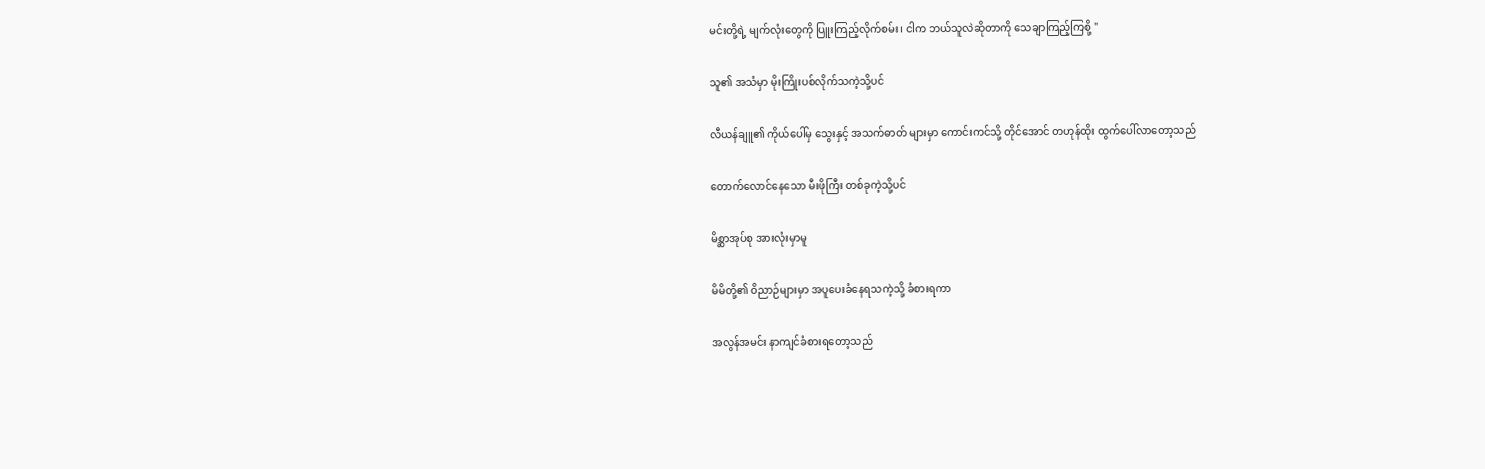မင်းတို့ရဲ့ မျက်လုံးတွေကို ပြူးကြည့်လိုက်စမ်း၊ ငါက ဘယ်သူလဲဆိုတာကို သေချာကြည့်ကြစို့ "

သူ၏ အသံမှာ မိုးကြိုးပစ်လိုက်သကဲ့သို့ပင်

လီယန်ချူ၏ ကိုယ်ပေါ်မှ သွေးနှင့် အသက်ဓာတ် များမှာ ကောင်းကင်သို့ တိုင်အောင် တဟုန်ထိုး ထွက်ပေါ်လာတော့သည်

တောက်လောင်နေသော မီးဖိုကြီး တစ်ခုကဲ့သို့ပင်

မိစ္ဆာအုပ်စု အားလုံးမှာမူ

မိမိတို့၏ ဝိညာဉ်များမှာ အပူပေးခံနေရသကဲ့သို့ ခံစားရကာ

အလွန်အမင်း နာကျင်ခံစားရတော့သည်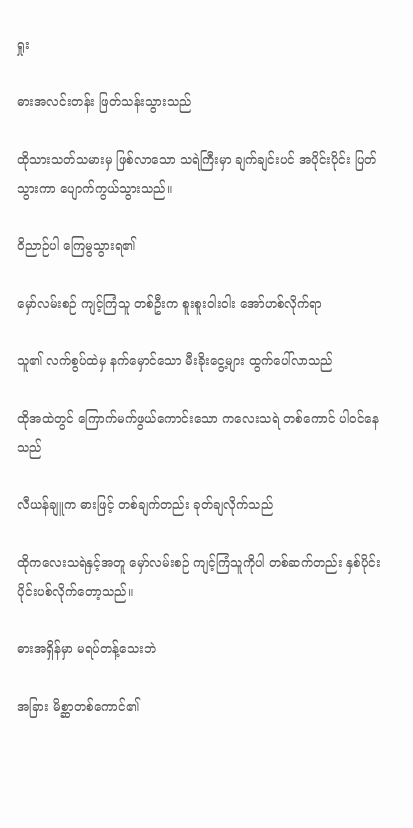ရှုး

ဓားအလင်းတန်း ဖြတ်သန်းသွားသည်

ထိုသားသတ်သမားမှ ဖြစ်လာသော သရဲကြီးမှာ ချက်ချင်းပင် အပိုင်းပိုင်း ပြတ်သွားကာ ပျောက်ကွယ်သွားသည်။

ဝိညာဉ်ပါ ကြေမွသွားရ၏

မှော်လမ်းစဉ် ကျင့်ကြံသူ တစ်ဦးက စူးစူးဝါးဝါး အော်ဟစ်လိုက်ရာ

သူ၏ လက်စွပ်ထဲမှ နက်မှောင်သော မီးခိုးငွေ့များ ထွက်ပေါ်လာသည်

ထိုအထဲတွင် ကြောက်မက်ဖွယ်ကောင်းသော ကလေးသရဲ တစ်ကောင် ပါဝင်နေသည်

လီယန်ချူက ဓားဖြင့် တစ်ချက်တည်း ခုတ်ချလိုက်သည်

ထိုကလေးသရဲနှင့်အတူ မှော်လမ်းစဉ် ကျင့်ကြံသူကိုပါ တစ်ဆက်တည်း နှစ်ပိုင်း ပိုင်းပစ်လိုက်တော့သည်။

ဓားအရှိန်မှာ မရပ်တန့်သေးဘဲ

အခြား မိစ္ဆာတစ်ကောင်၏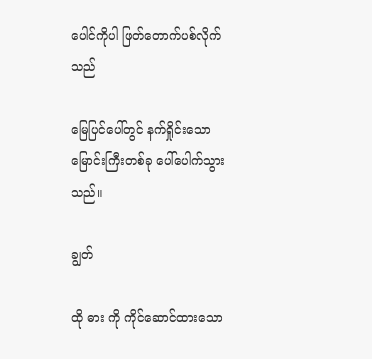ပေါင်ကိုပါ ဖြတ်တောက်ပစ်လိုက်သည်

မြေပြင်ပေါ်တွင် နက်ရှိုင်းသော မြောင်းကြီးတစ်ခု ပေါ်ပေါက်သွားသည်။

ချွတ်

ထို ဓား ကို ကိုင်ဆောင်ထားသော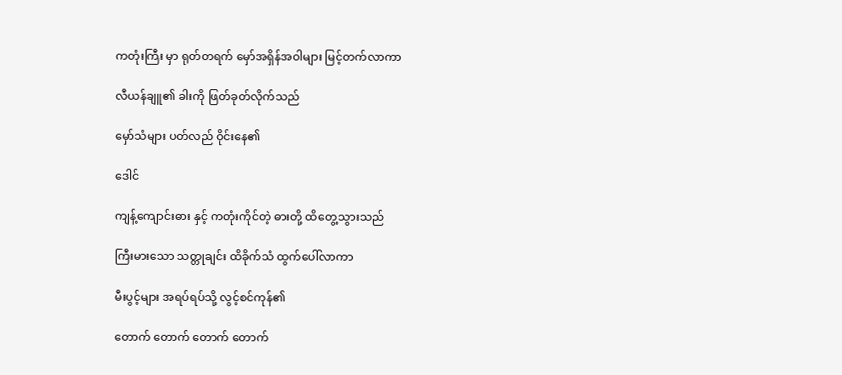ကတုံးကြီး မှာ ရုတ်တရက် မှော်အရှိန်အဝါများ မြင့်တက်လာကာ

လီယန်ချူ၏ ခါးကို ဖြတ်ခုတ်လိုက်သည်

မှော်သံများ ပတ်လည် ဝိုင်းနေ၏

ဒေါင်

ကျန့်ကျောင်းဓား နှင့် ကတုံးကိုင်တဲ့ ဓားတို့ ထိတွေ့သွားသည်

ကြီးမားသော သတ္တုချင်း ထိခိုက်သံ ထွက်ပေါ်လာကာ

မီးပွင့်များ အရပ်ရပ်သို့ လွင့်စင်ကုန်၏

တောက် တောက် တောက် တောက်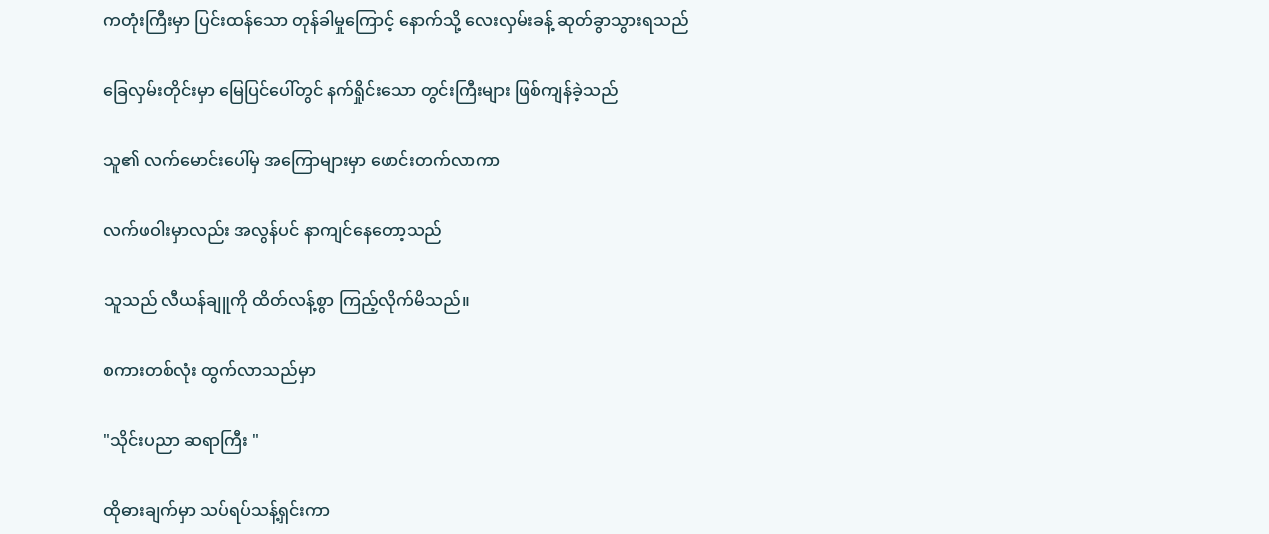ကတုံးကြီးမှာ ပြင်းထန်သော တုန်ခါမှုကြောင့် နောက်သို့ လေးလှမ်းခန့် ဆုတ်ခွာသွားရသည်

ခြေလှမ်းတိုင်းမှာ မြေပြင်ပေါ်တွင် နက်ရှိုင်းသော တွင်းကြီးများ ဖြစ်ကျန်ခဲ့သည်

သူ၏ လက်မောင်းပေါ်မှ အကြောများမှာ ဖောင်းတက်လာကာ

လက်ဖဝါးမှာလည်း အလွန်ပင် နာကျင်နေတော့သည်

သူသည် လီယန်ချူကို ထိတ်လန့်စွာ ကြည့်လိုက်မိသည်။

စကားတစ်လုံး ထွက်လာသည်မှာ

"သိုင်းပညာ ဆရာကြီး "

ထိုဓားချက်မှာ သပ်ရပ်သန့်ရှင်းကာ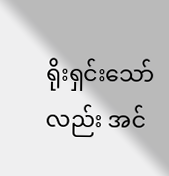ရိုးရှင်းသော်လည်း အင်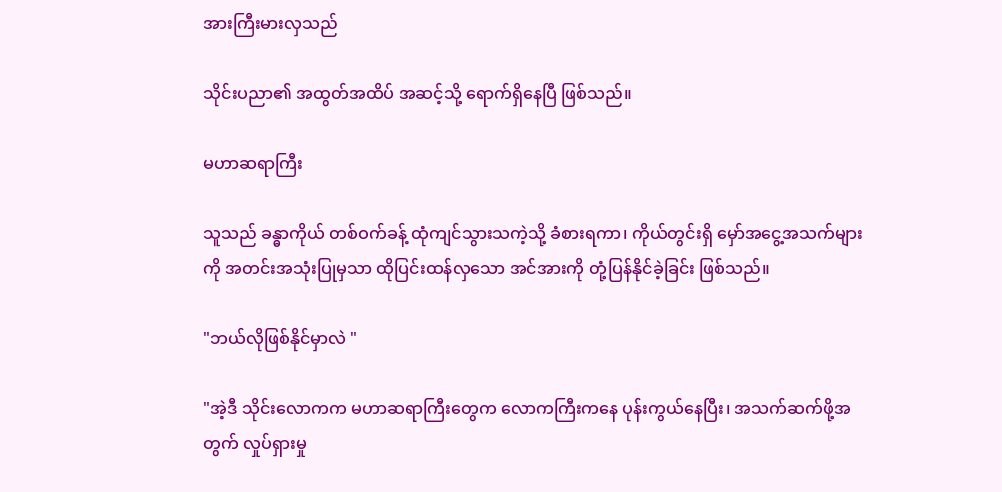အားကြီးမားလှသည်

သိုင်းပညာ၏ အထွတ်အထိပ် အဆင့်သို့ ရောက်ရှိနေပြီ ဖြစ်သည်။

မဟာဆရာကြီး

သူသည် ခန္ဓာကိုယ် တစ်ဝက်ခန့် ထုံကျင်သွားသကဲ့သို့ ခံစားရကာ၊ ကိုယ်တွင်းရှိ မှော်အငွေ့အသက်များကို အတင်းအသုံးပြုမှသာ ထိုပြင်းထန်လှသော အင်အားကို တုံ့ပြန်နိုင်ခဲ့ခြင်း ဖြစ်သည်။

"ဘယ်လိုဖြစ်နိုင်မှာလဲ "

"အဲ့ဒီ သိုင်းလောကက မဟာဆရာကြီးတွေက လောကကြီးကနေ ပုန်းကွယ်နေပြီး၊ အသက်ဆက်ဖို့အတွက် လှုပ်ရှားမှု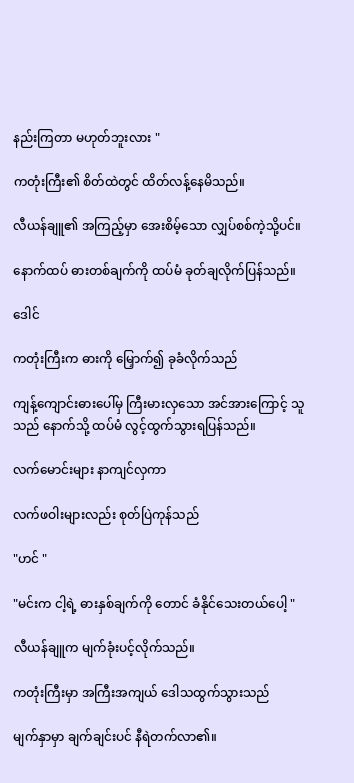နည်းကြတာ မဟုတ်ဘူးလား "

ကတုံးကြီး၏ စိတ်ထဲတွင် ထိတ်လန့်နေမိသည်။

လီယန်ချူ၏ အကြည့်မှာ အေးစိမ့်သော လျှပ်စစ်ကဲ့သို့ပင်။

နောက်ထပ် ဓားတစ်ချက်ကို ထပ်မံ ခုတ်ချလိုက်ပြန်သည်။

ဒေါင်

ကတုံးကြီးက ဓားကို မြှောက်၍ ခုခံလိုက်သည်

ကျန့်ကျောင်းဓားပေါ်မှ ကြီးမားလှသော အင်အားကြောင့် သူသည် နောက်သို့ ထပ်မံ လွင့်ထွက်သွားရပြန်သည်။

လက်မောင်းများ နာကျင်လှကာ

လက်ဖဝါးများလည်း စုတ်ပြဲကုန်သည်

"ဟင် "

"မင်းက ငါ့ရဲ့ ဓားနှစ်ချက်ကို တောင် ခံနိုင်သေးတယ်ပေါ့ "

လီယန်ချူက မျက်ခုံးပင့်လိုက်သည်။

ကတုံးကြီးမှာ အကြီးအကျယ် ဒေါသထွက်သွားသည်

မျက်နှာမှာ ချက်ချင်းပင် နီရဲတက်လာ၏။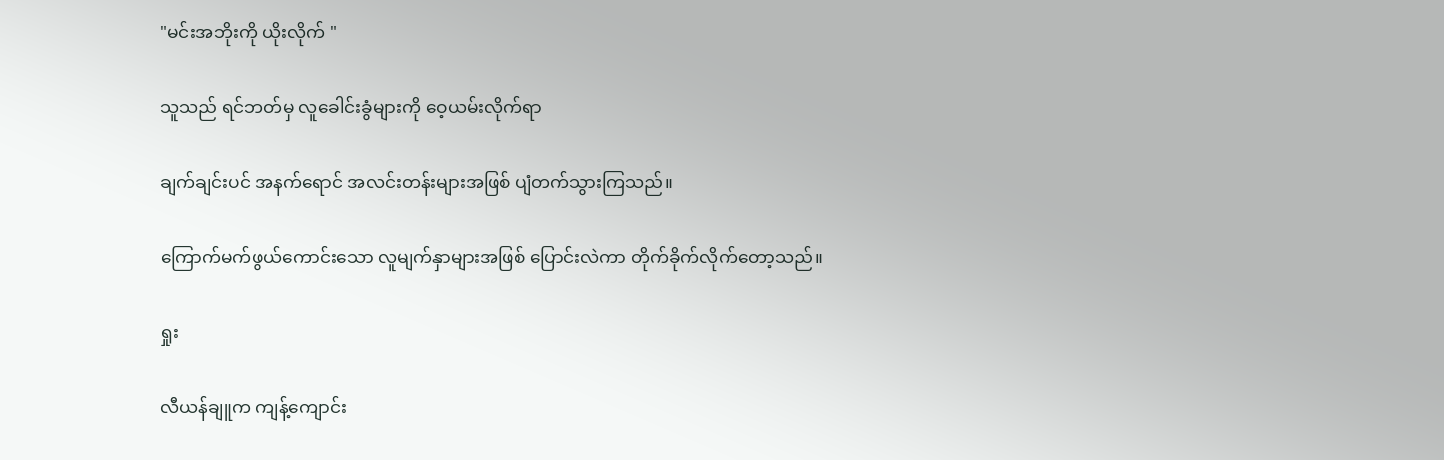"မင်းအဘိုးကို ယိုးလိုက် "

သူသည် ရင်ဘတ်မှ လူခေါင်းခွံများကို ဝေ့ယမ်းလိုက်ရာ

ချက်ချင်းပင် အနက်ရောင် အလင်းတန်းများအဖြစ် ပျံတက်သွားကြသည်။

ကြောက်မက်ဖွယ်ကောင်းသော လူမျက်နှာများအဖြစ် ပြောင်းလဲကာ တိုက်ခိုက်လိုက်တော့သည်။

ရှုး

လီယန်ချူက ကျန့်ကျောင်း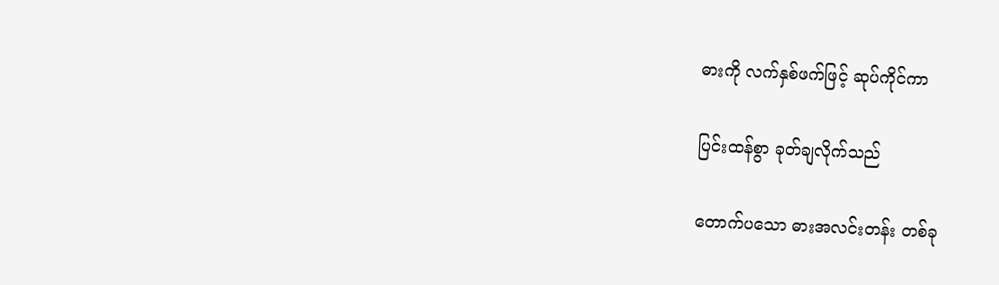ဓားကို လက်နှစ်ဖက်ဖြင့် ဆုပ်ကိုင်ကာ

ပြင်းထန်စွာ ခုတ်ချလိုက်သည်

တောက်ပသော ဓားအလင်းတန်း တစ်ခု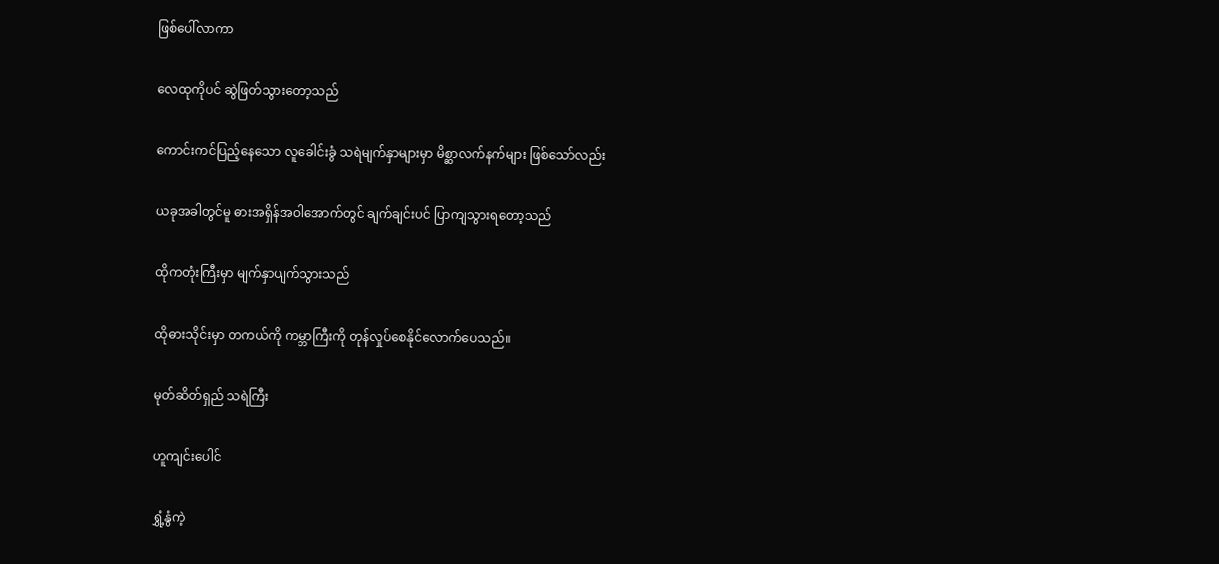ဖြစ်ပေါ်လာကာ

လေထုကိုပင် ဆွဲဖြတ်သွားတော့သည်

ကောင်းကင်ပြည့်နေသော လူခေါင်းခွံ သရဲမျက်နှာများမှာ မိစ္ဆာလက်နက်များ ဖြစ်သော်လည်း

ယခုအခါတွင်မူ ဓားအရှိန်အဝါအောက်တွင် ချက်ချင်းပင် ပြာကျသွားရတော့သည်

ထိုကတုံးကြီးမှာ မျက်နှာပျက်သွားသည်

ထိုဓားသိုင်းမှာ တကယ်ကို ကမ္ဘာကြီးကို တုန်လှုပ်စေနိုင်လောက်ပေသည်။

မုတ်ဆိတ်ရှည် သရဲကြီး

ဟူကျင်းပေါင်

ရွှံ့နွံကဲ့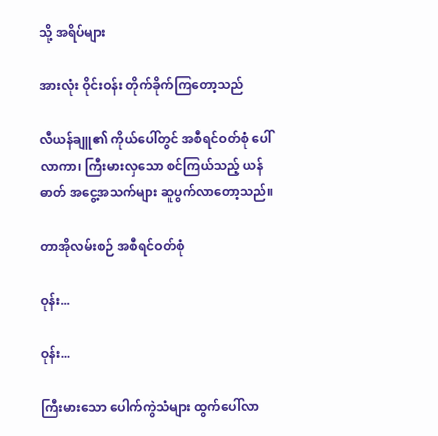သို့ အရိပ်များ

အားလုံး ဝိုင်းဝန်း တိုက်ခိုက်ကြတော့သည်

လီယန်ချူ၏ ကိုယ်ပေါ်တွင် အစီရင်ဝတ်စုံ ပေါ်လာကာ၊ ကြီးမားလှသော စင်ကြယ်သည့် ယန်ဓာတ် အငွေ့အသက်များ ဆူပွက်လာတော့သည်။

တာအိုလမ်းစဉ် အစီရင်ဝတ်စုံ

ဝုန်း...

ဝုန်း...

ကြီးမားသော ပေါက်ကွဲသံများ ထွက်ပေါ်လာ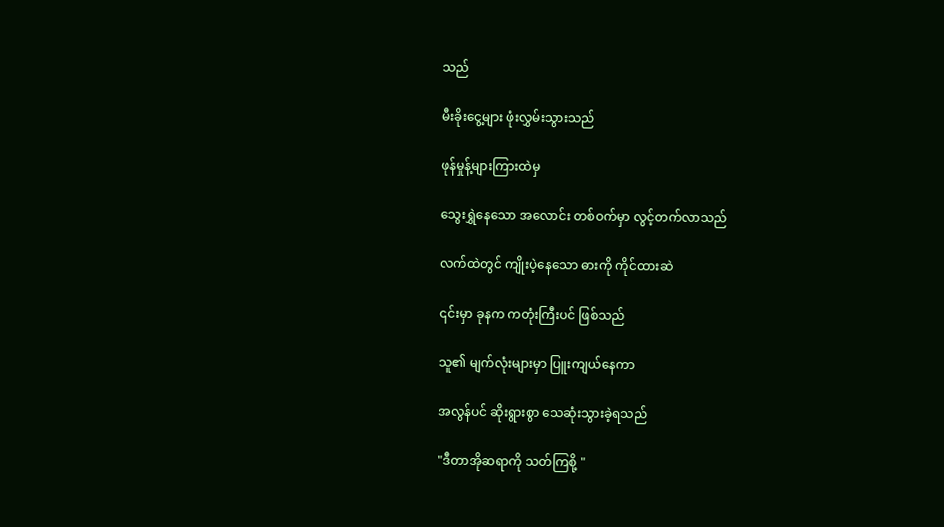သည်

မီးခိုးငွေ့များ ဖုံးလွှမ်းသွားသည်

ဖုန်မှုန့်များကြားထဲမှ

သွေးရွှဲနေသော အလောင်း တစ်ဝက်မှာ လွင့်တက်လာသည်

လက်ထဲတွင် ကျိုးပဲ့နေသော ဓားကို ကိုင်ထားဆဲ

၎င်းမှာ ခုနက ကတုံးကြီးပင် ဖြစ်သည်

သူ၏ မျက်လုံးများမှာ ပြူးကျယ်နေကာ

အလွန်ပင် ဆိုးရွားစွာ သေဆုံးသွားခဲ့ရသည်

"ဒီတာအိုဆရာကို သတ်ကြစို့ "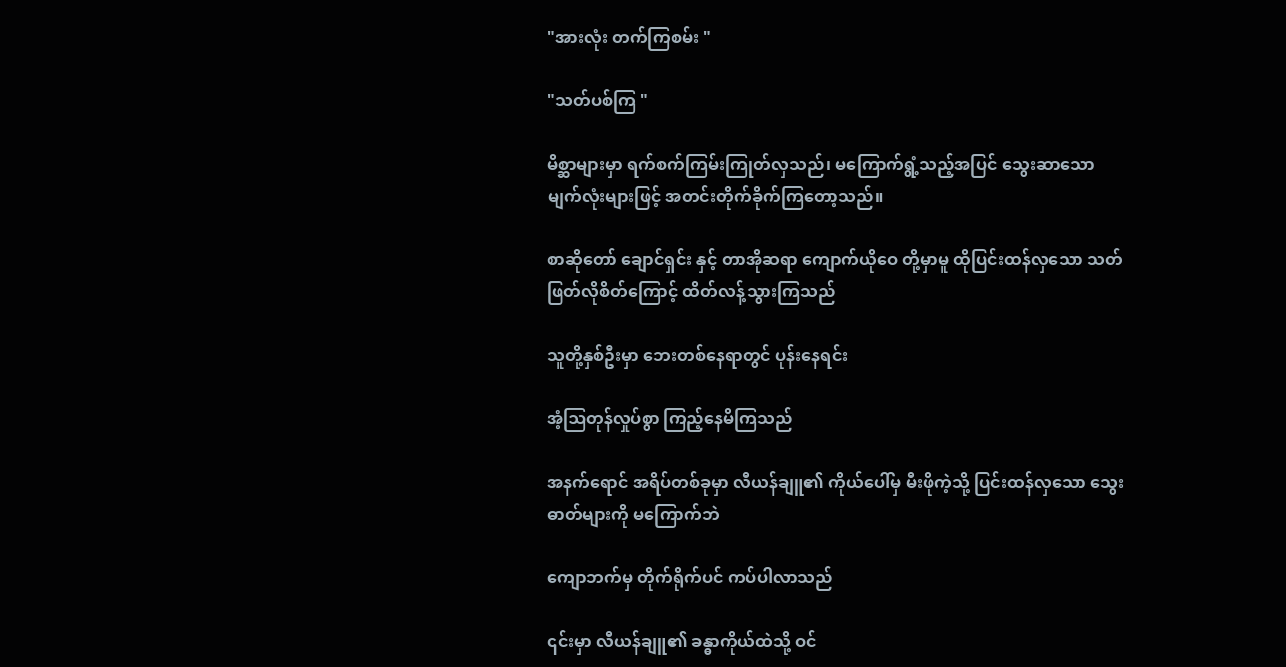"အားလုံး တက်ကြစမ်း "

"သတ်ပစ်ကြ "

မိစ္ဆာများမှာ ရက်စက်ကြမ်းကြုတ်လှသည်၊ မကြောက်ရွံ့သည့်အပြင် သွေးဆာသော မျက်လုံးများဖြင့် အတင်းတိုက်ခိုက်ကြတော့သည်။

စာဆိုတော် ချောင်ရှင်း နှင့် တာအိုဆရာ ကျောက်ယိုဝေ တို့မှာမူ ထိုပြင်းထန်လှသော သတ်ဖြတ်လိုစိတ်ကြောင့် ထိတ်လန့်သွားကြသည်

သူတို့နှစ်ဦးမှာ ဘေးတစ်နေရာတွင် ပုန်းနေရင်း

အံ့ဩတုန်လှုပ်စွာ ကြည့်နေမိကြသည်

အနက်ရောင် အရိပ်တစ်ခုမှာ လီယန်ချူ၏ ကိုယ်ပေါ်မှ မီးဖိုကဲ့သို့ ပြင်းထန်လှသော သွေးဓာတ်များကို မကြောက်ဘဲ

ကျောဘက်မှ တိုက်ရိုက်ပင် ကပ်ပါလာသည်

၎င်းမှာ လီယန်ချူ၏ ခန္ဓာကိုယ်ထဲသို့ ဝင်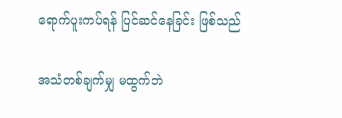ရောက်ပူးကပ်ရန် ပြင်ဆင်နေခြင်း ဖြစ်သည်

အသံတစ်ချက်မျှ မထွက်ဘဲ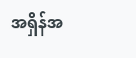အရှိန်အ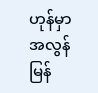ဟုန်မှာ အလွန်မြန်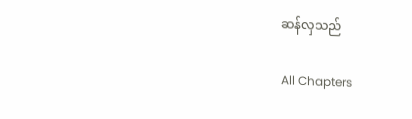ဆန်လှသည်

All Chapters